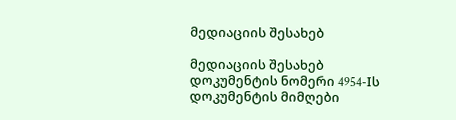მედიაციის შესახებ

მედიაციის შესახებ
დოკუმენტის ნომერი 4954-Iს
დოკუმენტის მიმღები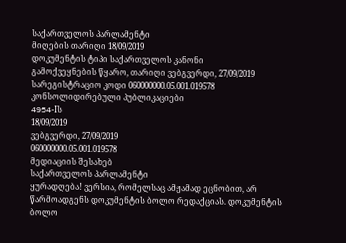საქართველოს პარლამენტი
მიღების თარიღი 18/09/2019
დოკუმენტის ტიპი საქართველოს კანონი
გამოქვეყნების წყარო, თარიღი ვებგვერდი, 27/09/2019
სარეგისტრაციო კოდი 060000000.05.001.019578
კონსოლიდირებული პუბლიკაციები
4954-Iს
18/09/2019
ვებგვერდი, 27/09/2019
060000000.05.001.019578
მედიაციის შესახებ
საქართველოს პარლამენტი
ყურადღება! ვერსია, რომელსაც ამჟამად ეცნობით, არ წარმოადგენს დოკუმენტის ბოლო რედაქციას. დოკუმენტის ბოლო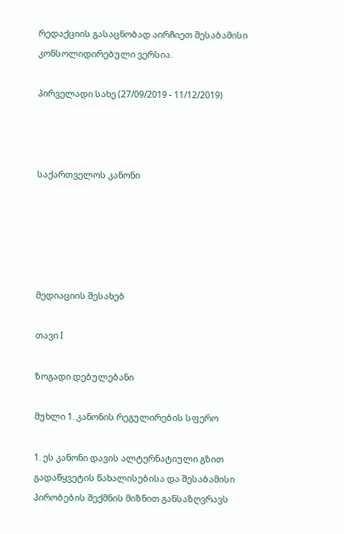რედაქციის გასაცნობად აირჩიეთ შესაბამისი კონსოლიდირებული ვერსია.

პირველადი სახე (27/09/2019 - 11/12/2019)



საქართველოს კანონი





მედიაციის შესახებ

თავი I

ზოგადი დებულებანი

მუხლი 1. კანონის რეგულირების სფერო

1. ეს კანონი დავის ალტერნატიული გზით გადაწყვეტის წახალისებისა და შესაბამისი პირობების შექმნის მიზნით განსაზღვრავს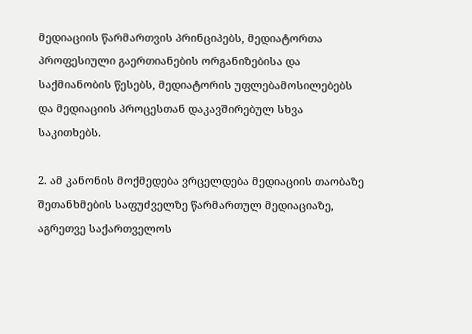მედიაციის წარმართვის პრინციპებს, მედიატორთა პროფესიული გაერთიანების ორგანიზებისა და საქმიანობის წესებს, მედიატორის უფლებამოსილებებს და მედიაციის პროცესთან დაკავშირებულ სხვა საკითხებს.

2. ამ კანონის მოქმედება ვრცელდება მედიაციის თაობაზე შეთანხმების საფუძველზე წარმართულ მედიაციაზე, აგრეთვე საქართველოს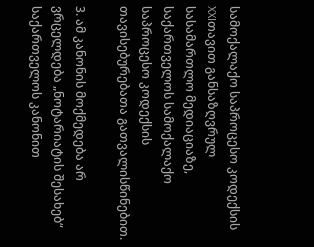სამოქალაქო საპროცესო კოდექსის XXIთავით განსაზღვრულ სასამართლო მედიაციაზე, საქართველოს სამოქალაქო საპროცესო კოდექსის თავისებურებათა გათვალისწინებით.

3. ამ კანონის მოქმედება არ ვრცელდება „ნოტარიატის შესახებ“ საქართველოს კანონით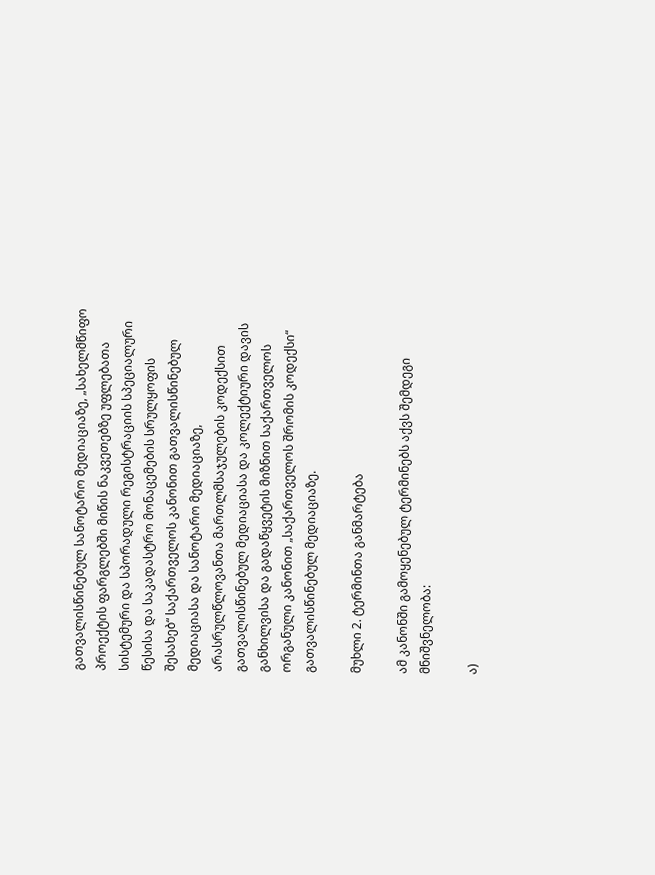გათვალისწინებულ სანოტარო მედიაციაზე, „სახელმწიფო პროექტის ფარგლებში მიწის ნაკვეთებზე უფლებათა სისტემური და სპორადული რეგისტრაციის სპეციალური წესისა და საკადასტრო მონაცემების სრულყოფის შესახებ“ საქართველოს კანონით გათვალისწინებულ მედიაციასა და სანოტარო მედიაციაზე, არასრულწლოვანთა მართლმსაჯულების კოდექსით გათვალისწინებულ მედიაციასა და კოლექტიური დავის განხილვისა და გადაწყვეტის მიზნით საქართველოს ორგანული კანონით „საქართველოს შრომის კოდექსი“ გათვალისწინებულ მედიაციაზე.

მუხლი 2. ტერმინთა განმარტება

ამ კანონში გამოყენებულ ტერმინებს აქვს შემდეგი მნიშვნელობა:

ა)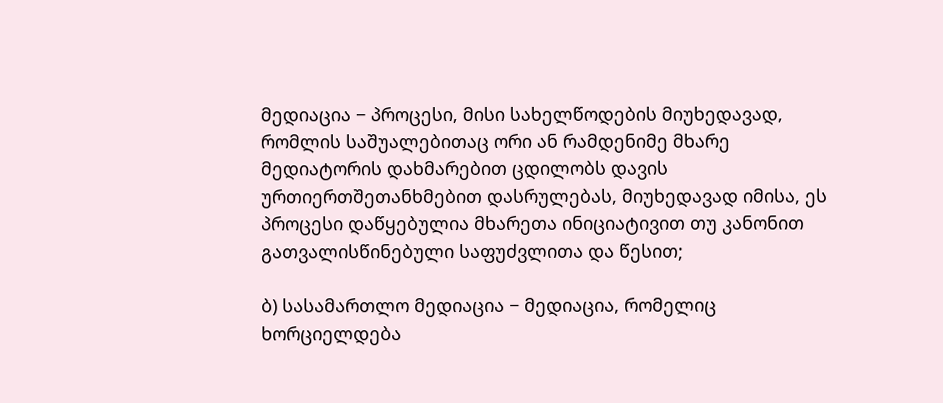მედიაცია − პროცესი, მისი სახელწოდების მიუხედავად, რომლის საშუალებითაც ორი ან რამდენიმე მხარე მედიატორის დახმარებით ცდილობს დავის ურთიერთშეთანხმებით დასრულებას, მიუხედავად იმისა, ეს პროცესი დაწყებულია მხარეთა ინიციატივით თუ კანონით გათვალისწინებული საფუძვლითა და წესით;

ბ) სასამართლო მედიაცია − მედიაცია, რომელიც ხორციელდება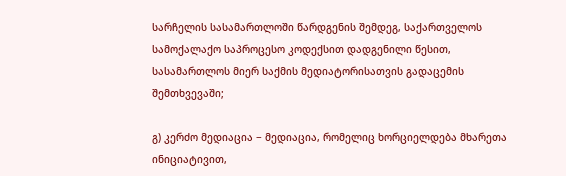სარჩელის სასამართლოში წარდგენის შემდეგ, საქართველოს სამოქალაქო საპროცესო კოდექსით დადგენილი წესით, სასამართლოს მიერ საქმის მედიატორისათვის გადაცემის შემთხვევაში;

გ) კერძო მედიაცია − მედიაცია, რომელიც ხორციელდება მხარეთა ინიციატივით,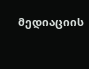მედიაციის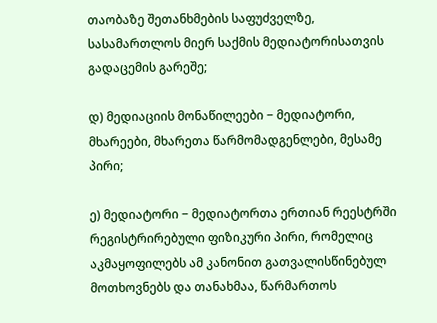თაობაზე შეთანხმების საფუძველზე, სასამართლოს მიერ საქმის მედიატორისათვის გადაცემის გარეშე;

დ) მედიაციის მონაწილეები − მედიატორი, მხარეები, მხარეთა წარმომადგენლები, მესამე პირი;

ე) მედიატორი − მედიატორთა ერთიან რეესტრში რეგისტრირებული ფიზიკური პირი, რომელიც აკმაყოფილებს ამ კანონით გათვალისწინებულ მოთხოვნებს და თანახმაა, წარმართოს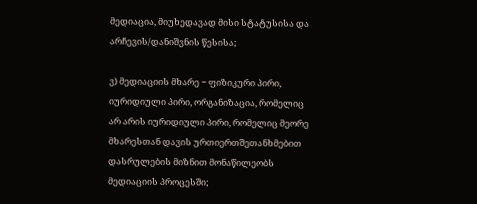მედიაცია, მიუხედავად მისი სტატუსისა და არჩევის/დანიშვნის წესისა;

ვ) მედიაციის მხარე − ფიზიკური პირი, იურიდიული პირი, ორგანიზაცია, რომელიც არ არის იურიდიული პირი, რომელიც მეორე მხარესთან დავის ურთიერთშეთანხმებით დასრულების მიზნით მონაწილეობს მედიაციის პროცესში;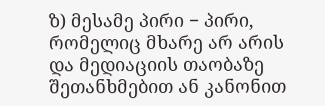ზ) მესამე პირი − პირი, რომელიც მხარე არ არის და მედიაციის თაობაზე შეთანხმებით ან კანონით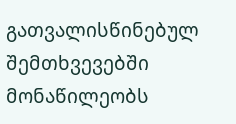გათვალისწინებულ შემთხვევებში მონაწილეობს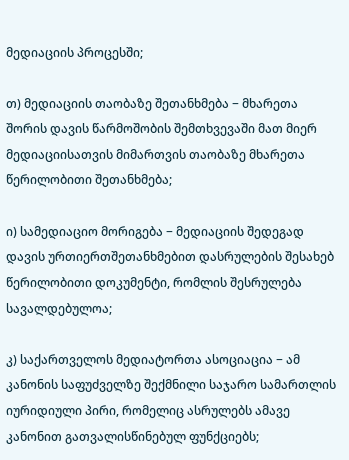მედიაციის პროცესში;

თ) მედიაციის თაობაზე შეთანხმება − მხარეთა შორის დავის წარმოშობის შემთხვევაში მათ მიერ მედიაციისათვის მიმართვის თაობაზე მხარეთა წერილობითი შეთანხმება;

ი) სამედიაციო მორიგება − მედიაციის შედეგად დავის ურთიერთშეთანხმებით დასრულების შესახებ წერილობითი დოკუმენტი, რომლის შესრულება სავალდებულოა;

კ) საქართველოს მედიატორთა ასოციაცია − ამ კანონის საფუძველზე შექმნილი საჯარო სამართლის იურიდიული პირი, რომელიც ასრულებს ამავე კანონით გათვალისწინებულ ფუნქციებს;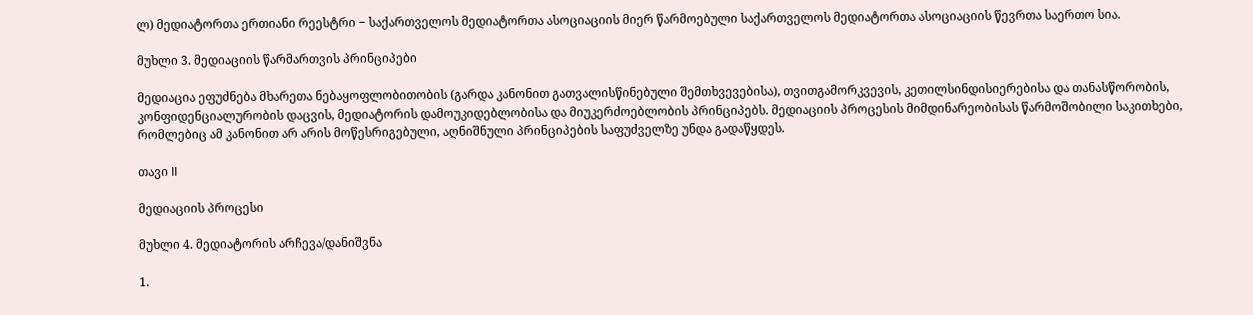ლ) მედიატორთა ერთიანი რეესტრი − საქართველოს მედიატორთა ასოციაციის მიერ წარმოებული საქართველოს მედიატორთა ასოციაციის წევრთა საერთო სია.

მუხლი 3. მედიაციის წარმართვის პრინციპები

მედიაცია ეფუძნება მხარეთა ნებაყოფლობითობის (გარდა კანონით გათვალისწინებული შემთხვევებისა), თვითგამორკვევის, კეთილსინდისიერებისა და თანასწორობის, კონფიდენციალურობის დაცვის, მედიატორის დამოუკიდებლობისა და მიუკერძოებლობის პრინციპებს. მედიაციის პროცესის მიმდინარეობისას წარმოშობილი საკითხები, რომლებიც ამ კანონით არ არის მოწესრიგებული, აღნიშნული პრინციპების საფუძველზე უნდა გადაწყდეს.

თავი II

მედიაციის პროცესი

მუხლი 4. მედიატორის არჩევა/დანიშვნა

1.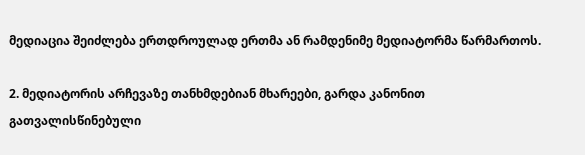მედიაცია შეიძლება ერთდროულად ერთმა ან რამდენიმე მედიატორმა წარმართოს.

2. მედიატორის არჩევაზე თანხმდებიან მხარეები, გარდა კანონით გათვალისწინებული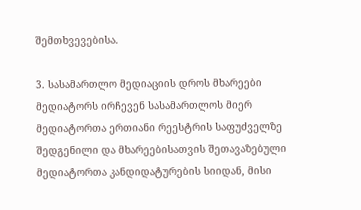შემთხვევებისა.

3. სასამართლო მედიაციის დროს მხარეები მედიატორს ირჩევენ სასამართლოს მიერ მედიატორთა ერთიანი რეესტრის საფუძველზე შედგენილი და მხარეებისათვის შეთავაზებული მედიატორთა კანდიდატურების სიიდან, მისი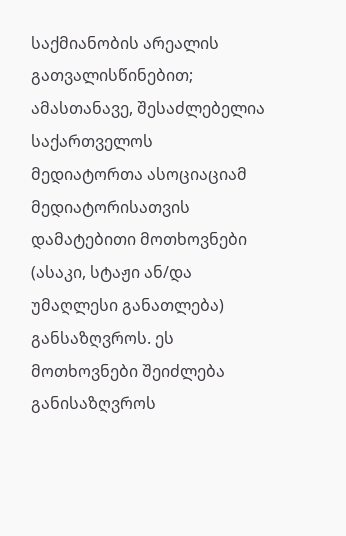საქმიანობის არეალის გათვალისწინებით; ამასთანავე, შესაძლებელია საქართველოს მედიატორთა ასოციაციამ მედიატორისათვის დამატებითი მოთხოვნები (ასაკი, სტაჟი ან/და უმაღლესი განათლება) განსაზღვროს. ეს მოთხოვნები შეიძლება განისაზღვროს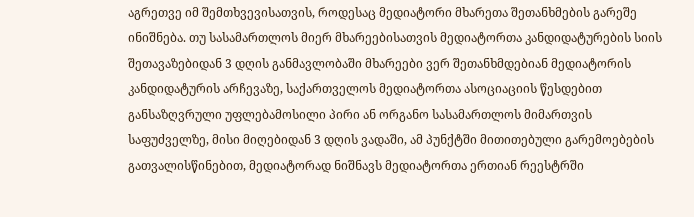აგრეთვე იმ შემთხვევისათვის, როდესაც მედიატორი მხარეთა შეთანხმების გარეშე ინიშნება. თუ სასამართლოს მიერ მხარეებისათვის მედიატორთა კანდიდატურების სიის შეთავაზებიდან 3 დღის განმავლობაში მხარეები ვერ შეთანხმდებიან მედიატორის კანდიდატურის არჩევაზე, საქართველოს მედიატორთა ასოციაციის წესდებით განსაზღვრული უფლებამოსილი პირი ან ორგანო სასამართლოს მიმართვის საფუძველზე, მისი მიღებიდან 3 დღის ვადაში, ამ პუნქტში მითითებული გარემოებების გათვალისწინებით, მედიატორად ნიშნავს მედიატორთა ერთიან რეესტრში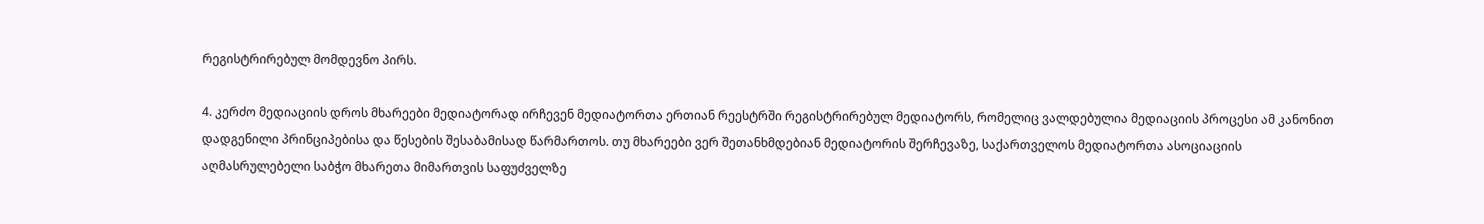რეგისტრირებულ მომდევნო პირს.

4. კერძო მედიაციის დროს მხარეები მედიატორად ირჩევენ მედიატორთა ერთიან რეესტრში რეგისტრირებულ მედიატორს, რომელიც ვალდებულია მედიაციის პროცესი ამ კანონით დადგენილი პრინციპებისა და წესების შესაბამისად წარმართოს. თუ მხარეები ვერ შეთანხმდებიან მედიატორის შერჩევაზე, საქართველოს მედიატორთა ასოციაციის აღმასრულებელი საბჭო მხარეთა მიმართვის საფუძველზე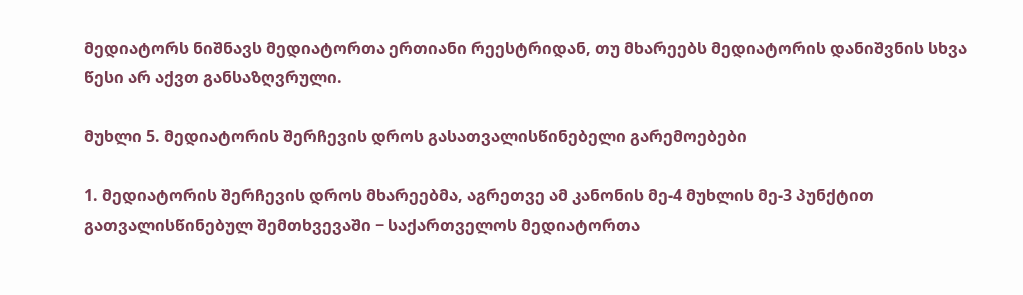მედიატორს ნიშნავს მედიატორთა ერთიანი რეესტრიდან, თუ მხარეებს მედიატორის დანიშვნის სხვა წესი არ აქვთ განსაზღვრული.

მუხლი 5. მედიატორის შერჩევის დროს გასათვალისწინებელი გარემოებები

1. მედიატორის შერჩევის დროს მხარეებმა, აგრეთვე ამ კანონის მე-4 მუხლის მე-3 პუნქტით გათვალისწინებულ შემთხვევაში − საქართველოს მედიატორთა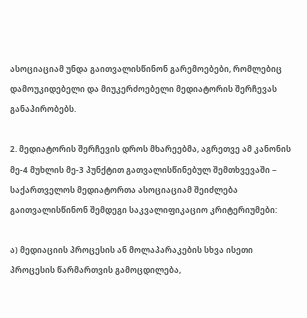ასოციაციამ უნდა გაითვალისწინონ გარემოებები, რომლებიც დამოუკიდებელი და მიუკერძოებელი მედიატორის შერჩევას განაპირობებს.

2. მედიატორის შერჩევის დროს მხარეებმა, აგრეთვე ამ კანონის მე-4 მუხლის მე-3 პუნქტით გათვალისწინებულ შემთხვევაში − საქართველოს მედიატორთა ასოციაციამ შეიძლება გაითვალისწინონ შემდეგი საკვალიფიკაციო კრიტერიუმები:

ა) მედიაციის პროცესის ან მოლაპარაკების სხვა ისეთი პროცესის წარმართვის გამოცდილება,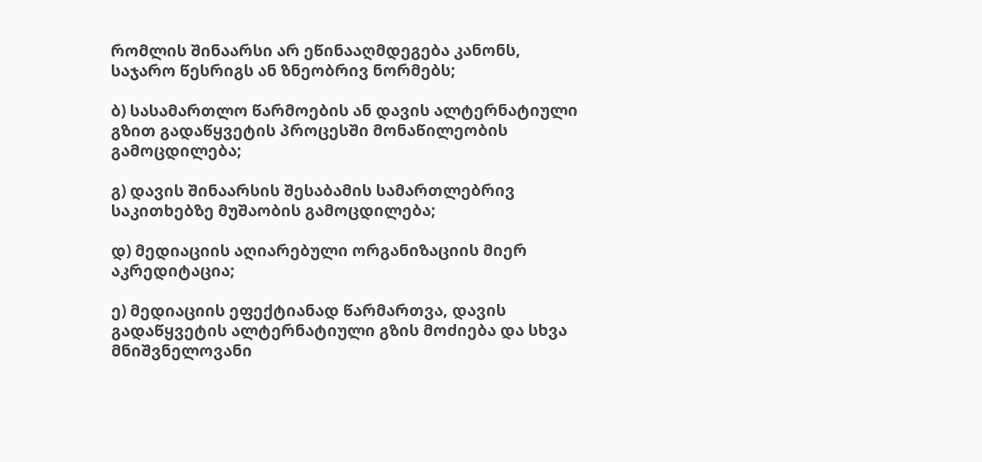რომლის შინაარსი არ ეწინააღმდეგება კანონს, საჯარო წესრიგს ან ზნეობრივ ნორმებს;

ბ) სასამართლო წარმოების ან დავის ალტერნატიული გზით გადაწყვეტის პროცესში მონაწილეობის გამოცდილება;

გ) დავის შინაარსის შესაბამის სამართლებრივ საკითხებზე მუშაობის გამოცდილება;

დ) მედიაციის აღიარებული ორგანიზაციის მიერ აკრედიტაცია;

ე) მედიაციის ეფექტიანად წარმართვა, დავის გადაწყვეტის ალტერნატიული გზის მოძიება და სხვა მნიშვნელოვანი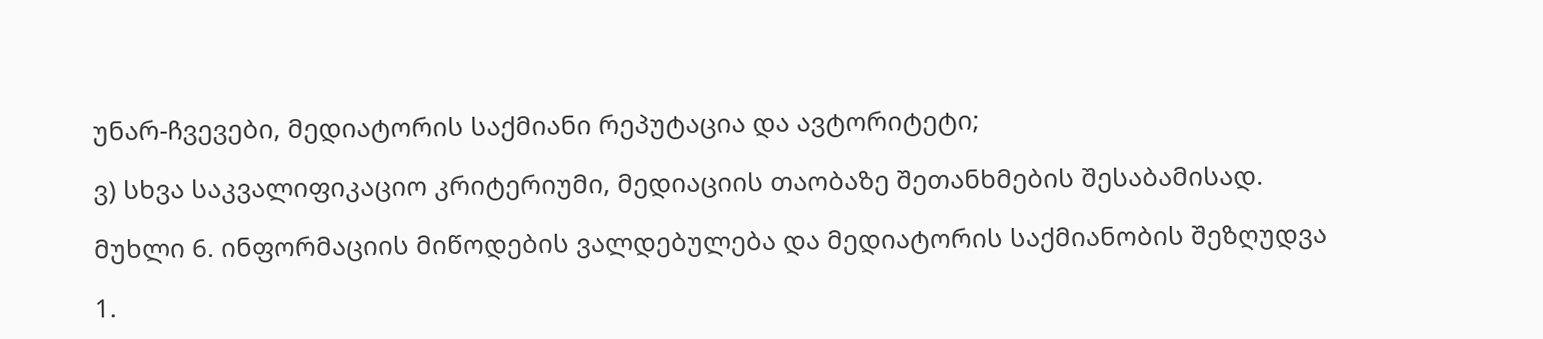უნარ-ჩვევები, მედიატორის საქმიანი რეპუტაცია და ავტორიტეტი;

ვ) სხვა საკვალიფიკაციო კრიტერიუმი, მედიაციის თაობაზე შეთანხმების შესაბამისად.

მუხლი 6. ინფორმაციის მიწოდების ვალდებულება და მედიატორის საქმიანობის შეზღუდვა

1.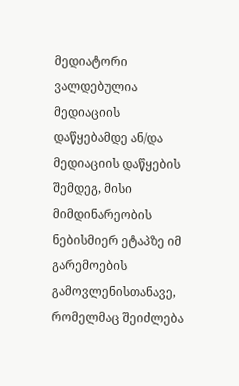მედიატორი ვალდებულია მედიაციის დაწყებამდე ან/და მედიაციის დაწყების შემდეგ, მისი მიმდინარეობის ნებისმიერ ეტაპზე იმ გარემოების გამოვლენისთანავე, რომელმაც შეიძლება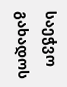საეჭვო გახადოს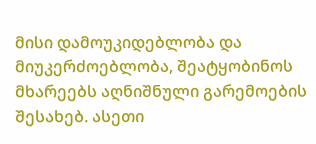მისი დამოუკიდებლობა და მიუკერძოებლობა, შეატყობინოს მხარეებს აღნიშნული გარემოების შესახებ. ასეთი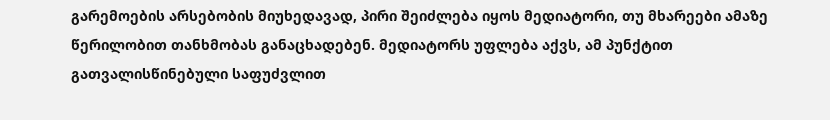გარემოების არსებობის მიუხედავად, პირი შეიძლება იყოს მედიატორი, თუ მხარეები ამაზე წერილობით თანხმობას განაცხადებენ. მედიატორს უფლება აქვს, ამ პუნქტით გათვალისწინებული საფუძვლით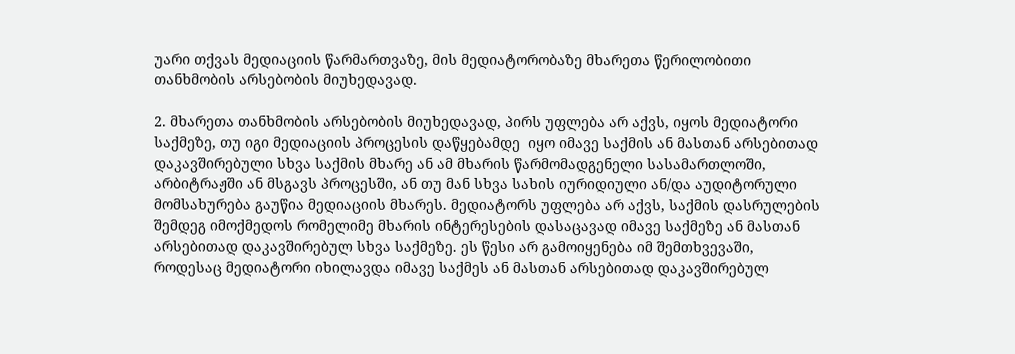უარი თქვას მედიაციის წარმართვაზე, მის მედიატორობაზე მხარეთა წერილობითი თანხმობის არსებობის მიუხედავად.

2. მხარეთა თანხმობის არსებობის მიუხედავად, პირს უფლება არ აქვს, იყოს მედიატორი საქმეზე, თუ იგი მედიაციის პროცესის დაწყებამდე  იყო იმავე საქმის ან მასთან არსებითად დაკავშირებული სხვა საქმის მხარე ან ამ მხარის წარმომადგენელი სასამართლოში, არბიტრაჟში ან მსგავს პროცესში, ან თუ მან სხვა სახის იურიდიული ან/და აუდიტორული მომსახურება გაუწია მედიაციის მხარეს. მედიატორს უფლება არ აქვს, საქმის დასრულების შემდეგ იმოქმედოს რომელიმე მხარის ინტერესების დასაცავად იმავე საქმეზე ან მასთან არსებითად დაკავშირებულ სხვა საქმეზე. ეს წესი არ გამოიყენება იმ შემთხვევაში, როდესაც მედიატორი იხილავდა იმავე საქმეს ან მასთან არსებითად დაკავშირებულ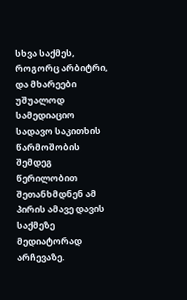სხვა საქმეს, როგორც არბიტრი, და მხარეები უშუალოდ სამედიაციო სადავო საკითხის წარმოშობის შემდეგ წერილობით შეთანხმდნენ ამ პირის ამავე დავის საქმეზე მედიატორად არჩევაზე.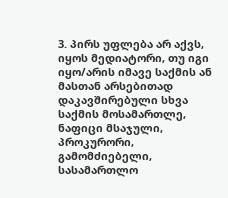3. პირს უფლება არ აქვს,  იყოს მედიატორი, თუ იგი იყო/არის იმავე საქმის ან მასთან არსებითად დაკავშირებული სხვა საქმის მოსამართლე, ნაფიცი მსაჯული, პროკურორი, გამომძიებელი, სასამართლო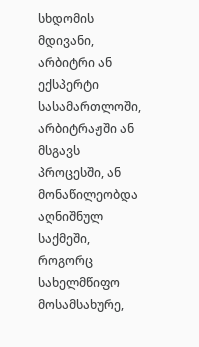სხდომის მდივანი, არბიტრი ან ექსპერტი სასამართლოში, არბიტრაჟში ან მსგავს პროცესში, ან მონაწილეობდა აღნიშნულ საქმეში, როგორც სახელმწიფო მოსამსახურე,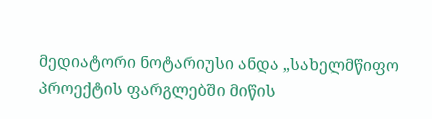მედიატორი ნოტარიუსი ანდა „სახელმწიფო პროექტის ფარგლებში მიწის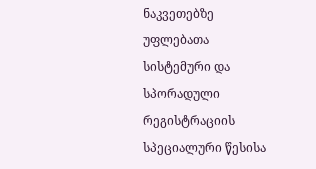ნაკვეთებზე უფლებათა სისტემური და სპორადული რეგისტრაციის სპეციალური წესისა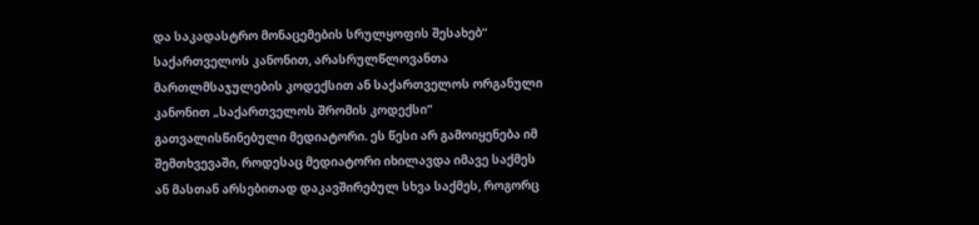და საკადასტრო მონაცემების სრულყოფის შესახებ“ საქართველოს კანონით, არასრულწლოვანთა მართლმსაჯულების კოდექსით ან საქართველოს ორგანული კანონით „საქართველოს შრომის კოდექსი“ გათვალისწინებული მედიატორი. ეს წესი არ გამოიყენება იმ შემთხვევაში, როდესაც მედიატორი იხილავდა იმავე საქმეს ან მასთან არსებითად დაკავშირებულ სხვა საქმეს, როგორც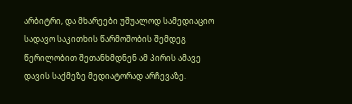არბიტრი, და მხარეები უშუალოდ სამედიაციო სადავო საკითხის წარმოშობის შემდეგ წერილობით შეთანხმდნენ ამ პირის ამავე დავის საქმეზე მედიატორად არჩევაზე.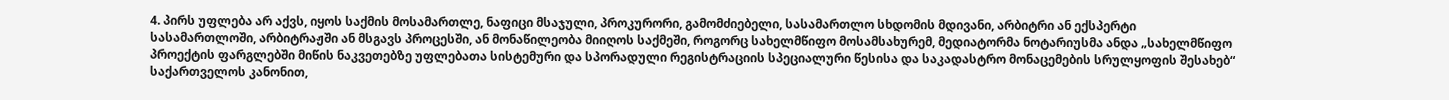4. პირს უფლება არ აქვს, იყოს საქმის მოსამართლე, ნაფიცი მსაჯული, პროკურორი, გამომძიებელი, სასამართლო სხდომის მდივანი, არბიტრი ან ექსპერტი სასამართლოში, არბიტრაჟში ან მსგავს პროცესში, ან მონაწილეობა მიიღოს საქმეში, როგორც სახელმწიფო მოსამსახურემ, მედიატორმა ნოტარიუსმა ანდა „სახელმწიფო პროექტის ფარგლებში მიწის ნაკვეთებზე უფლებათა სისტემური და სპორადული რეგისტრაციის სპეციალური წესისა და საკადასტრო მონაცემების სრულყოფის შესახებ“ საქართველოს კანონით,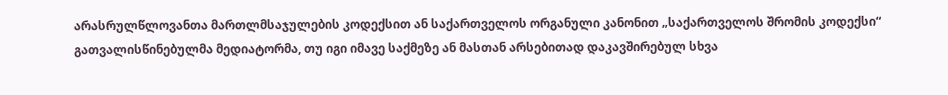არასრულწლოვანთა მართლმსაჯულების კოდექსით ან საქართველოს ორგანული კანონით „საქართველოს შრომის კოდექსი“ გათვალისწინებულმა მედიატორმა, თუ იგი იმავე საქმეზე ან მასთან არსებითად დაკავშირებულ სხვა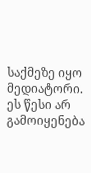საქმეზე იყო მედიატორი. ეს წესი არ გამოიყენება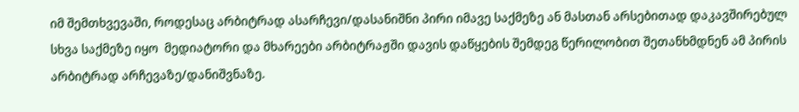იმ შემთხვევაში, როდესაც არბიტრად ასარჩევი/დასანიშნი პირი იმავე საქმეზე ან მასთან არსებითად დაკავშირებულ სხვა საქმეზე იყო  მედიატორი და მხარეები არბიტრაჟში დავის დაწყების შემდეგ წერილობით შეთანხმდნენ ამ პირის არბიტრად არჩევაზე/დანიშვნაზე.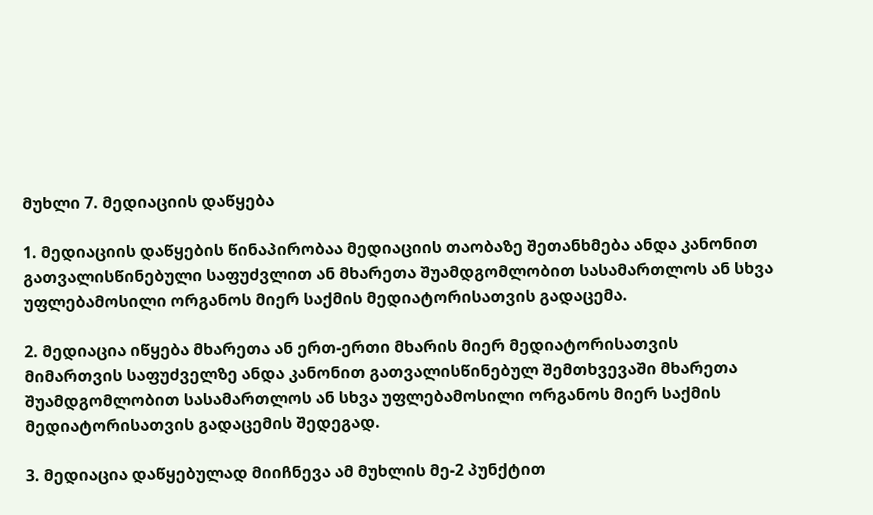მუხლი 7. მედიაციის დაწყება

1. მედიაციის დაწყების წინაპირობაა მედიაციის თაობაზე შეთანხმება ანდა კანონით გათვალისწინებული საფუძვლით ან მხარეთა შუამდგომლობით სასამართლოს ან სხვა უფლებამოსილი ორგანოს მიერ საქმის მედიატორისათვის გადაცემა.

2. მედიაცია იწყება მხარეთა ან ერთ-ერთი მხარის მიერ მედიატორისათვის მიმართვის საფუძველზე ანდა კანონით გათვალისწინებულ შემთხვევაში მხარეთა შუამდგომლობით სასამართლოს ან სხვა უფლებამოსილი ორგანოს მიერ საქმის მედიატორისათვის გადაცემის შედეგად.

3. მედიაცია დაწყებულად მიიჩნევა ამ მუხლის მე-2 პუნქტით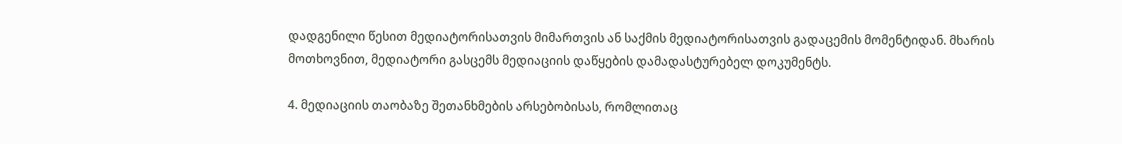დადგენილი წესით მედიატორისათვის მიმართვის ან საქმის მედიატორისათვის გადაცემის მომენტიდან. მხარის მოთხოვნით, მედიატორი გასცემს მედიაციის დაწყების დამადასტურებელ დოკუმენტს.

4. მედიაციის თაობაზე შეთანხმების არსებობისას, რომლითაც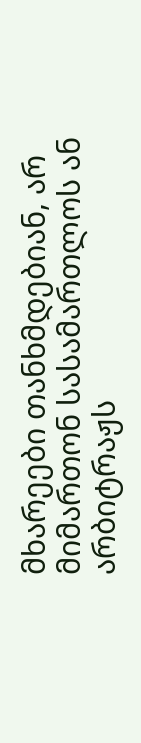მხარეები თანხმდებიან, არ მიმართონ სასამართლოს ან არბიტრაჟს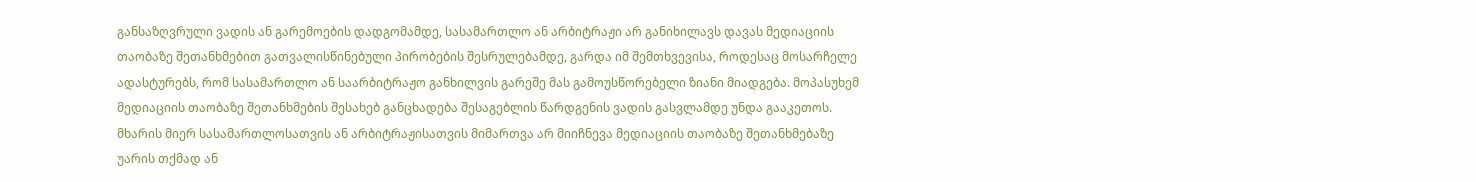განსაზღვრული ვადის ან გარემოების დადგომამდე, სასამართლო ან არბიტრაჟი არ განიხილავს დავას მედიაციის თაობაზე შეთანხმებით გათვალისწინებული პირობების შესრულებამდე, გარდა იმ შემთხვევისა, როდესაც მოსარჩელე ადასტურებს, რომ სასამართლო ან საარბიტრაჟო განხილვის გარეშე მას გამოუსწორებელი ზიანი მიადგება. მოპასუხემ მედიაციის თაობაზე შეთანხმების შესახებ განცხადება შესაგებლის წარდგენის ვადის გასვლამდე უნდა გააკეთოს. მხარის მიერ სასამართლოსათვის ან არბიტრაჟისათვის მიმართვა არ მიიჩნევა მედიაციის თაობაზე შეთანხმებაზე უარის თქმად ან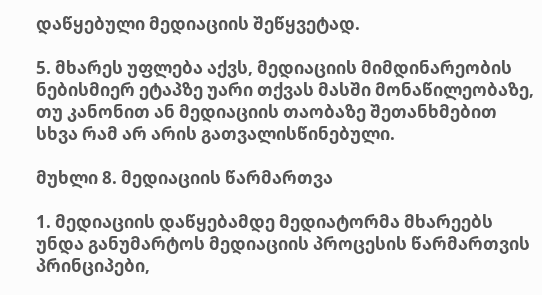დაწყებული მედიაციის შეწყვეტად.

5. მხარეს უფლება აქვს, მედიაციის მიმდინარეობის ნებისმიერ ეტაპზე უარი თქვას მასში მონაწილეობაზე, თუ კანონით ან მედიაციის თაობაზე შეთანხმებით სხვა რამ არ არის გათვალისწინებული.

მუხლი 8. მედიაციის წარმართვა

1. მედიაციის დაწყებამდე მედიატორმა მხარეებს უნდა განუმარტოს მედიაციის პროცესის წარმართვის პრინციპები,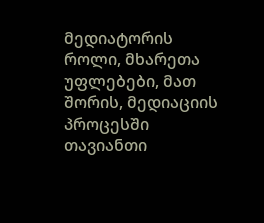მედიატორის როლი, მხარეთა უფლებები, მათ შორის, მედიაციის პროცესში თავიანთი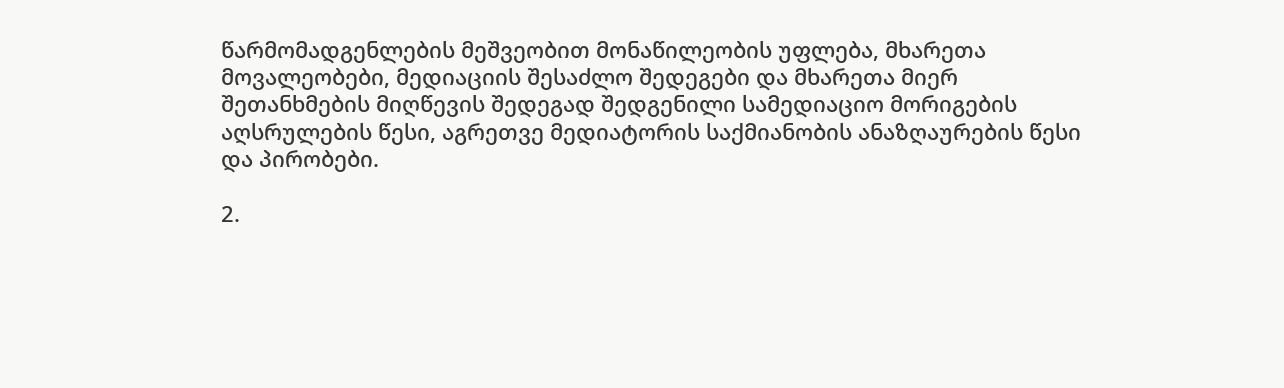წარმომადგენლების მეშვეობით მონაწილეობის უფლება, მხარეთა მოვალეობები, მედიაციის შესაძლო შედეგები და მხარეთა მიერ შეთანხმების მიღწევის შედეგად შედგენილი სამედიაციო მორიგების აღსრულების წესი, აგრეთვე მედიატორის საქმიანობის ანაზღაურების წესი და პირობები.

2.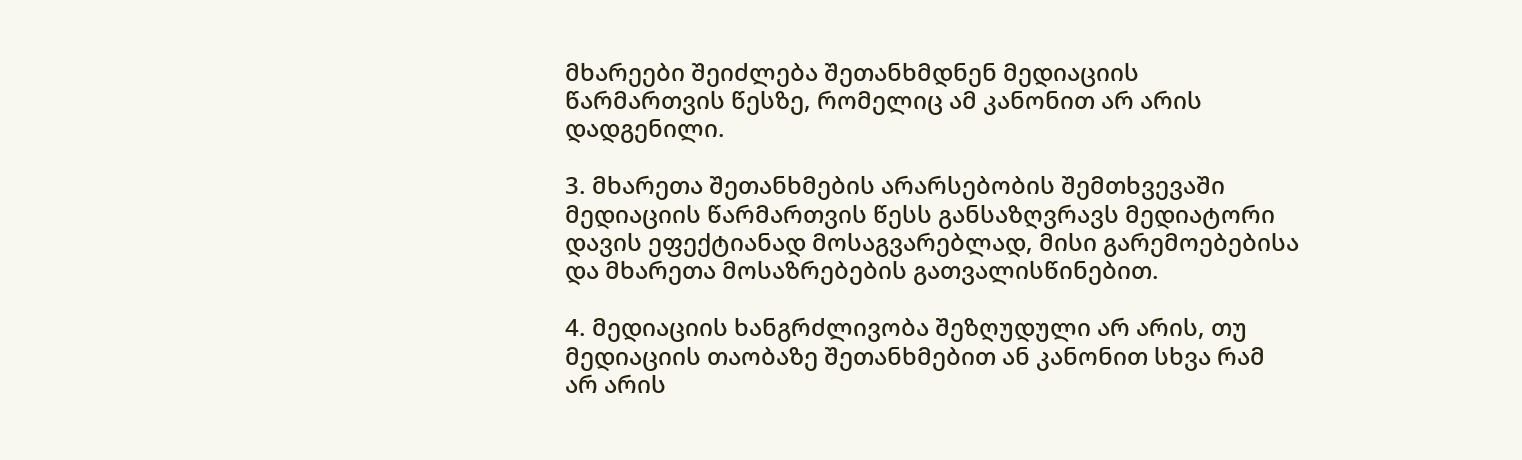მხარეები შეიძლება შეთანხმდნენ მედიაციის წარმართვის წესზე, რომელიც ამ კანონით არ არის დადგენილი.

3. მხარეთა შეთანხმების არარსებობის შემთხვევაში მედიაციის წარმართვის წესს განსაზღვრავს მედიატორი დავის ეფექტიანად მოსაგვარებლად, მისი გარემოებებისა და მხარეთა მოსაზრებების გათვალისწინებით.

4. მედიაციის ხანგრძლივობა შეზღუდული არ არის, თუ მედიაციის თაობაზე შეთანხმებით ან კანონით სხვა რამ არ არის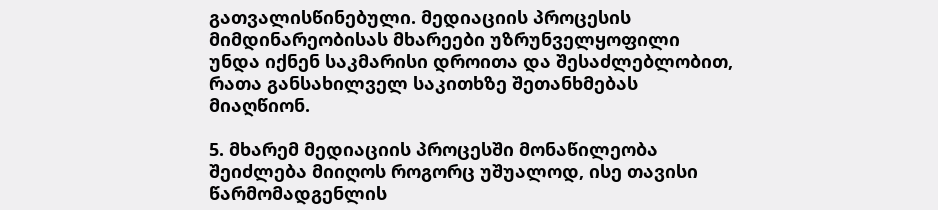გათვალისწინებული. მედიაციის პროცესის მიმდინარეობისას მხარეები უზრუნველყოფილი უნდა იქნენ საკმარისი დროითა და შესაძლებლობით, რათა განსახილველ საკითხზე შეთანხმებას მიაღწიონ.

5. მხარემ მედიაციის პროცესში მონაწილეობა შეიძლება მიიღოს როგორც უშუალოდ, ისე თავისი წარმომადგენლის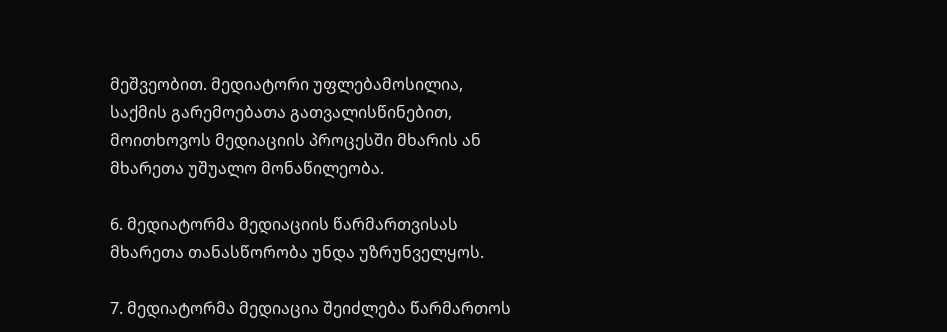მეშვეობით. მედიატორი უფლებამოსილია, საქმის გარემოებათა გათვალისწინებით, მოითხოვოს მედიაციის პროცესში მხარის ან მხარეთა უშუალო მონაწილეობა.

6. მედიატორმა მედიაციის წარმართვისას მხარეთა თანასწორობა უნდა უზრუნველყოს.

7. მედიატორმა მედიაცია შეიძლება წარმართოს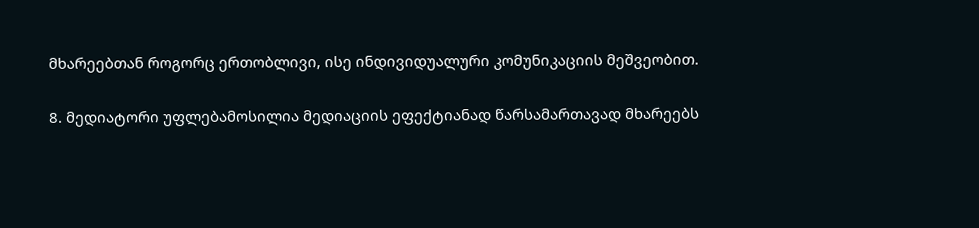მხარეებთან როგორც ერთობლივი, ისე ინდივიდუალური კომუნიკაციის მეშვეობით.

8. მედიატორი უფლებამოსილია მედიაციის ეფექტიანად წარსამართავად მხარეებს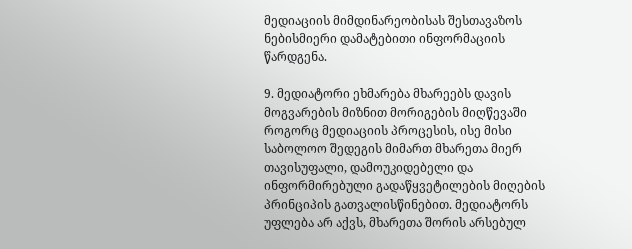მედიაციის მიმდინარეობისას შესთავაზოს ნებისმიერი დამატებითი ინფორმაციის წარდგენა.

9. მედიატორი ეხმარება მხარეებს დავის მოგვარების მიზნით მორიგების მიღწევაში როგორც მედიაციის პროცესის, ისე მისი საბოლოო შედეგის მიმართ მხარეთა მიერ თავისუფალი, დამოუკიდებელი და ინფორმირებული გადაწყვეტილების მიღების პრინციპის გათვალისწინებით. მედიატორს უფლება არ აქვს, მხარეთა შორის არსებულ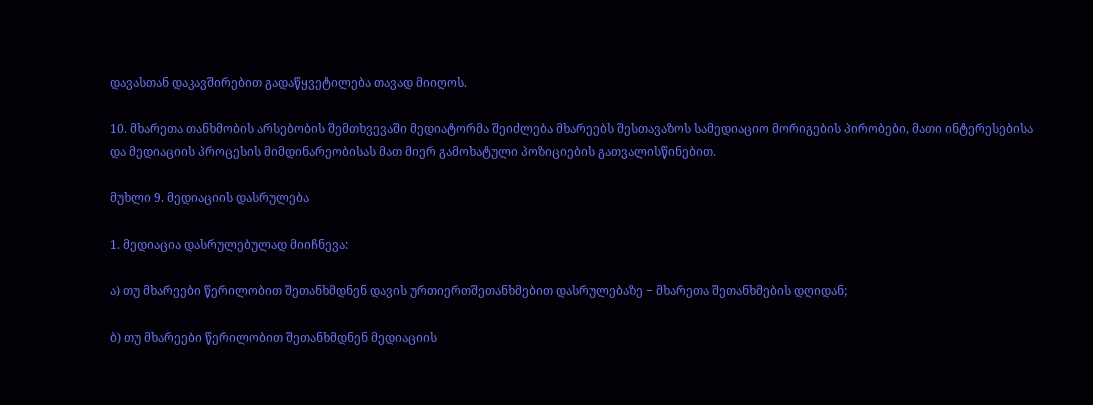დავასთან დაკავშირებით გადაწყვეტილება თავად მიიღოს.

10. მხარეთა თანხმობის არსებობის შემთხვევაში მედიატორმა შეიძლება მხარეებს შესთავაზოს სამედიაციო მორიგების პირობები, მათი ინტერესებისა და მედიაციის პროცესის მიმდინარეობისას მათ მიერ გამოხატული პოზიციების გათვალისწინებით.

მუხლი 9. მედიაციის დასრულება

1. მედიაცია დასრულებულად მიიჩნევა:

ა) თუ მხარეები წერილობით შეთანხმდნენ დავის ურთიერთშეთანხმებით დასრულებაზე − მხარეთა შეთანხმების დღიდან;

ბ) თუ მხარეები წერილობით შეთანხმდნენ მედიაციის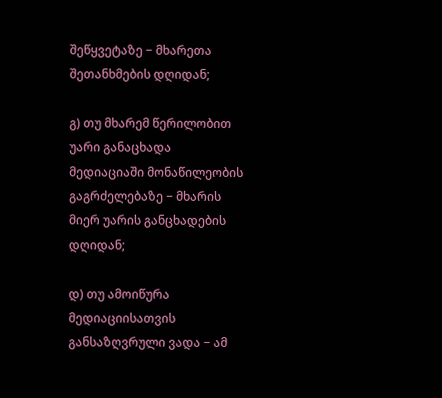შეწყვეტაზე − მხარეთა შეთანხმების დღიდან;

გ) თუ მხარემ წერილობით უარი განაცხადა მედიაციაში მონაწილეობის გაგრძელებაზე − მხარის მიერ უარის განცხადების დღიდან;

დ) თუ ამოიწურა მედიაციისათვის განსაზღვრული ვადა − ამ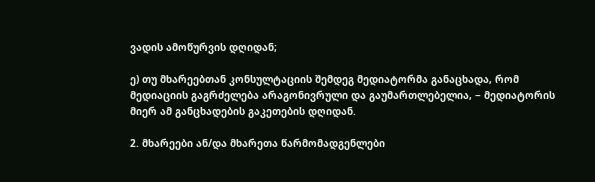ვადის ამოწურვის დღიდან;

ე) თუ მხარეებთან კონსულტაციის შემდეგ მედიატორმა განაცხადა, რომ მედიაციის გაგრძელება არაგონივრული და გაუმართლებელია, − მედიატორის მიერ ამ განცხადების გაკეთების დღიდან.

2. მხარეები ან/და მხარეთა წარმომადგენლები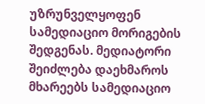უზრუნველყოფენ სამედიაციო მორიგების შედგენას. მედიატორი შეიძლება დაეხმაროს მხარეებს სამედიაციო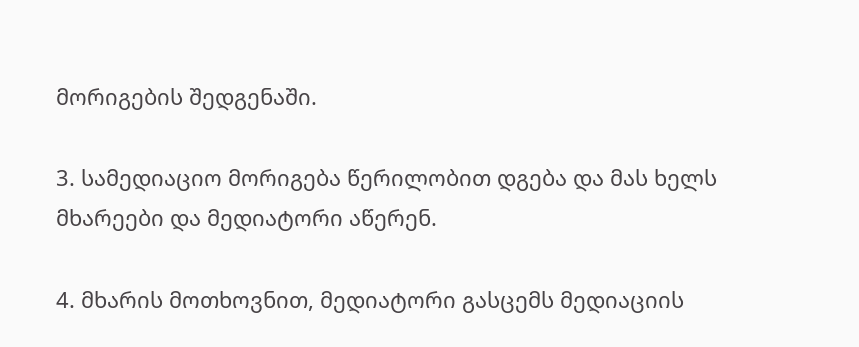მორიგების შედგენაში.

3. სამედიაციო მორიგება წერილობით დგება და მას ხელს მხარეები და მედიატორი აწერენ.

4. მხარის მოთხოვნით, მედიატორი გასცემს მედიაციის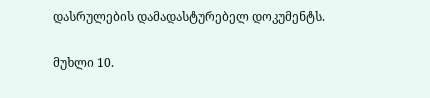დასრულების დამადასტურებელ დოკუმენტს.

მუხლი 10.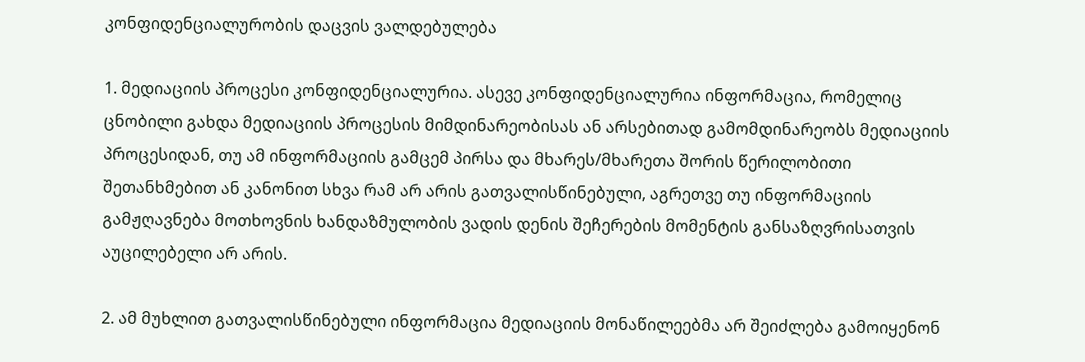კონფიდენციალურობის დაცვის ვალდებულება

1. მედიაციის პროცესი კონფიდენციალურია. ასევე კონფიდენციალურია ინფორმაცია, რომელიც ცნობილი გახდა მედიაციის პროცესის მიმდინარეობისას ან არსებითად გამომდინარეობს მედიაციის პროცესიდან, თუ ამ ინფორმაციის გამცემ პირსა და მხარეს/მხარეთა შორის წერილობითი შეთანხმებით ან კანონით სხვა რამ არ არის გათვალისწინებული, აგრეთვე თუ ინფორმაციის გამჟღავნება მოთხოვნის ხანდაზმულობის ვადის დენის შეჩერების მომენტის განსაზღვრისათვის აუცილებელი არ არის.

2. ამ მუხლით გათვალისწინებული ინფორმაცია მედიაციის მონაწილეებმა არ შეიძლება გამოიყენონ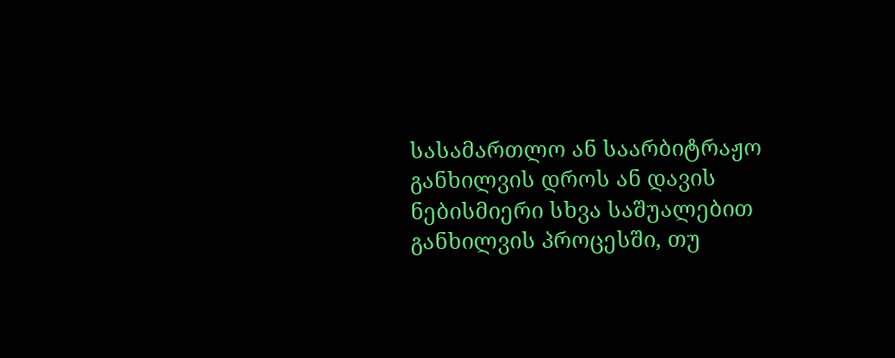სასამართლო ან საარბიტრაჟო განხილვის დროს ან დავის ნებისმიერი სხვა საშუალებით განხილვის პროცესში, თუ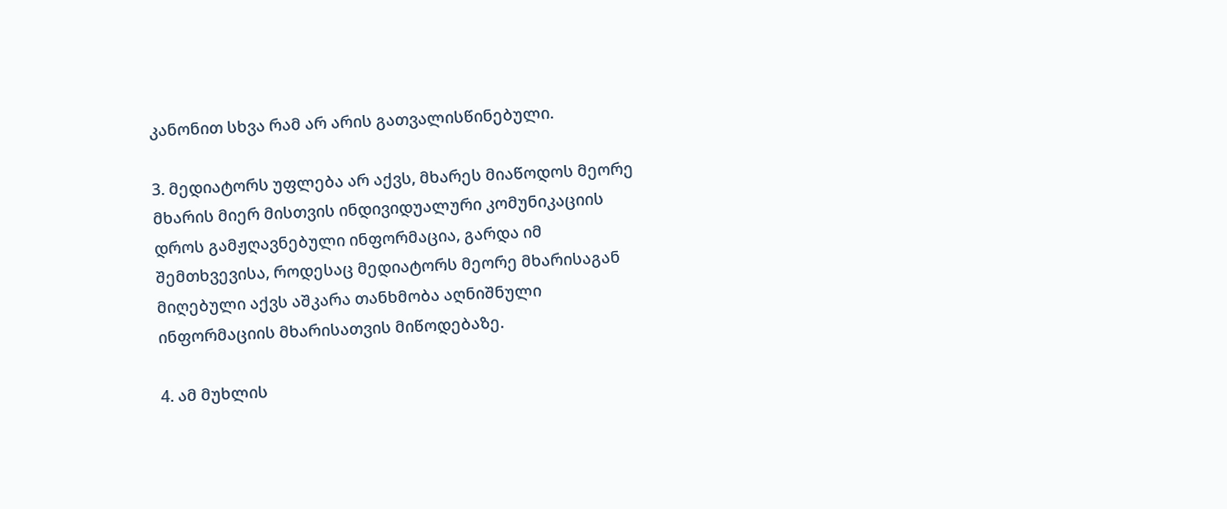კანონით სხვა რამ არ არის გათვალისწინებული.

3. მედიატორს უფლება არ აქვს, მხარეს მიაწოდოს მეორე მხარის მიერ მისთვის ინდივიდუალური კომუნიკაციის დროს გამჟღავნებული ინფორმაცია, გარდა იმ შემთხვევისა, როდესაც მედიატორს მეორე მხარისაგან მიღებული აქვს აშკარა თანხმობა აღნიშნული ინფორმაციის მხარისათვის მიწოდებაზე.

4. ამ მუხლის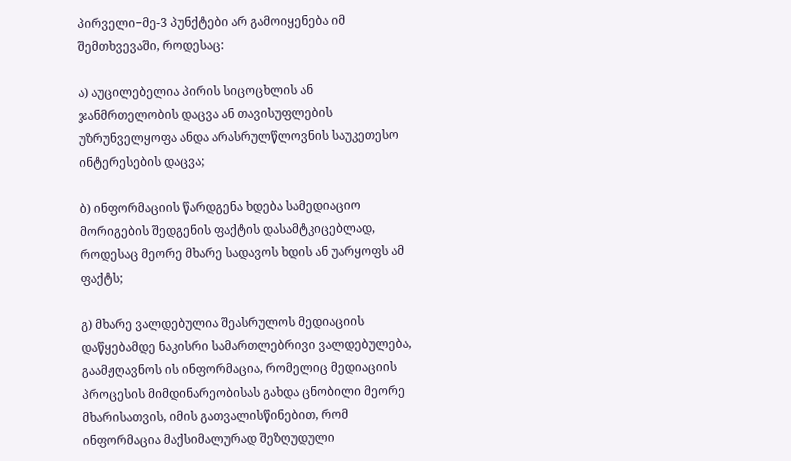პირველი−მე-3 პუნქტები არ გამოიყენება იმ შემთხვევაში, როდესაც:

ა) აუცილებელია პირის სიცოცხლის ან ჯანმრთელობის დაცვა ან თავისუფლების უზრუნველყოფა ანდა არასრულწლოვნის საუკეთესო ინტერესების დაცვა;

ბ) ინფორმაციის წარდგენა ხდება სამედიაციო მორიგების შედგენის ფაქტის დასამტკიცებლად, როდესაც მეორე მხარე სადავოს ხდის ან უარყოფს ამ ფაქტს;

გ) მხარე ვალდებულია შეასრულოს მედიაციის დაწყებამდე ნაკისრი სამართლებრივი ვალდებულება, გაამჟღავნოს ის ინფორმაცია, რომელიც მედიაციის პროცესის მიმდინარეობისას გახდა ცნობილი მეორე მხარისათვის, იმის გათვალისწინებით, რომ ინფორმაცია მაქსიმალურად შეზღუდული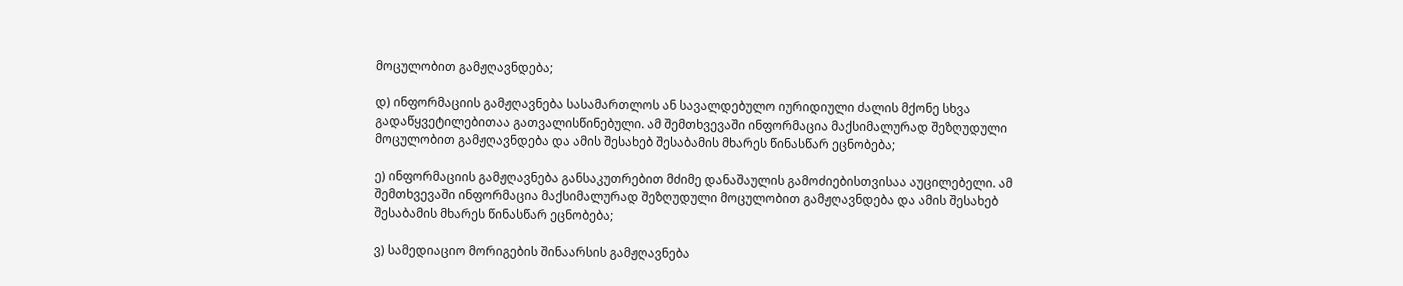მოცულობით გამჟღავნდება;

დ) ინფორმაციის გამჟღავნება სასამართლოს ან სავალდებულო იურიდიული ძალის მქონე სხვა გადაწყვეტილებითაა გათვალისწინებული. ამ შემთხვევაში ინფორმაცია მაქსიმალურად შეზღუდული მოცულობით გამჟღავნდება და ამის შესახებ შესაბამის მხარეს წინასწარ ეცნობება;

ე) ინფორმაციის გამჟღავნება განსაკუთრებით მძიმე დანაშაულის გამოძიებისთვისაა აუცილებელი. ამ შემთხვევაში ინფორმაცია მაქსიმალურად შეზღუდული მოცულობით გამჟღავნდება და ამის შესახებ შესაბამის მხარეს წინასწარ ეცნობება;

ვ) სამედიაციო მორიგების შინაარსის გამჟღავნება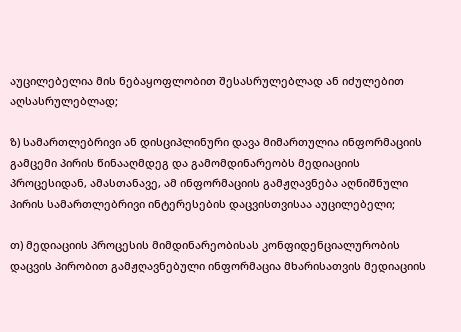აუცილებელია მის ნებაყოფლობით შესასრულებლად ან იძულებით აღსასრულებლად;

ზ) სამართლებრივი ან დისციპლინური დავა მიმართულია ინფორმაციის გამცემი პირის წინააღმდეგ და გამომდინარეობს მედიაციის პროცესიდან, ამასთანავე, ამ ინფორმაციის გამჟღავნება აღნიშნული პირის სამართლებრივი ინტერესების დაცვისთვისაა აუცილებელი;

თ) მედიაციის პროცესის მიმდინარეობისას კონფიდენციალურობის დაცვის პირობით გამჟღავნებული ინფორმაცია მხარისათვის მედიაციის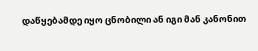დაწყებამდე იყო ცნობილი ან იგი მან კანონით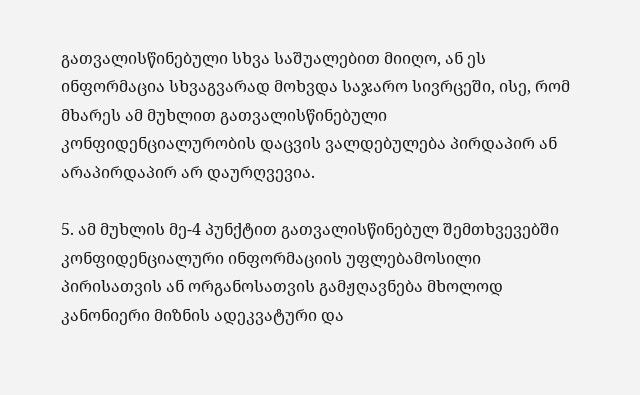გათვალისწინებული სხვა საშუალებით მიიღო, ან ეს ინფორმაცია სხვაგვარად მოხვდა საჯარო სივრცეში, ისე, რომ მხარეს ამ მუხლით გათვალისწინებული კონფიდენციალურობის დაცვის ვალდებულება პირდაპირ ან არაპირდაპირ არ დაურღვევია.

5. ამ მუხლის მე-4 პუნქტით გათვალისწინებულ შემთხვევებში კონფიდენციალური ინფორმაციის უფლებამოსილი პირისათვის ან ორგანოსათვის გამჟღავნება მხოლოდ კანონიერი მიზნის ადეკვატური და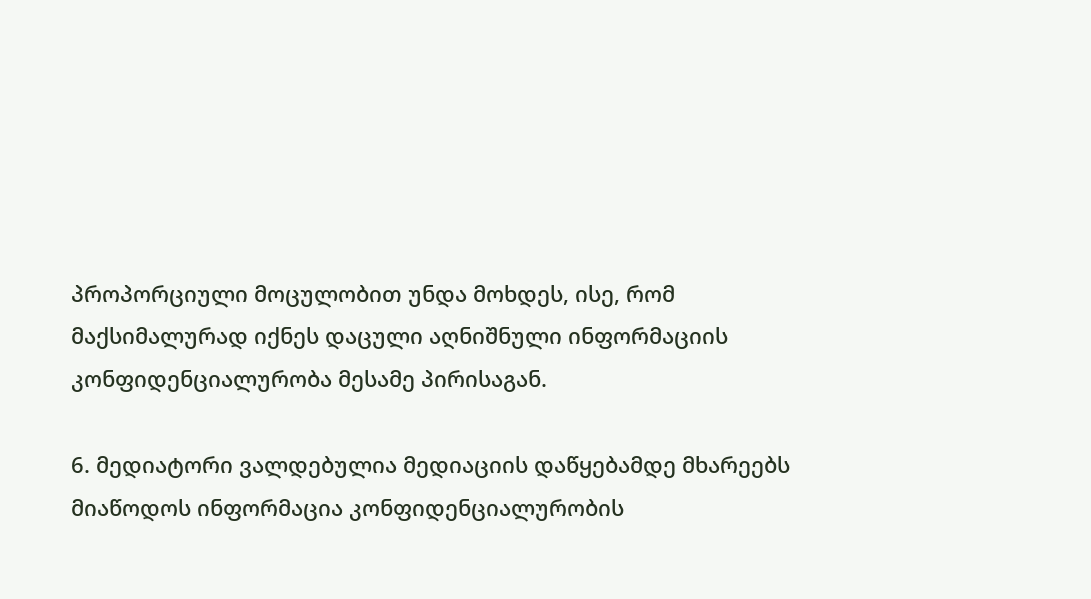პროპორციული მოცულობით უნდა მოხდეს, ისე, რომ მაქსიმალურად იქნეს დაცული აღნიშნული ინფორმაციის კონფიდენციალურობა მესამე პირისაგან.

6. მედიატორი ვალდებულია მედიაციის დაწყებამდე მხარეებს მიაწოდოს ინფორმაცია კონფიდენციალურობის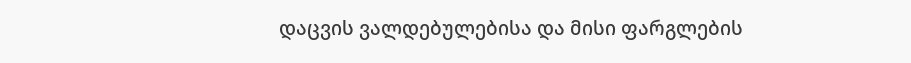დაცვის ვალდებულებისა და მისი ფარგლების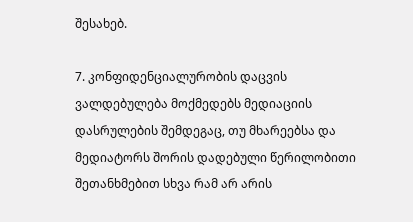შესახებ.

7. კონფიდენციალურობის დაცვის ვალდებულება მოქმედებს მედიაციის დასრულების შემდეგაც, თუ მხარეებსა და მედიატორს შორის დადებული წერილობითი შეთანხმებით სხვა რამ არ არის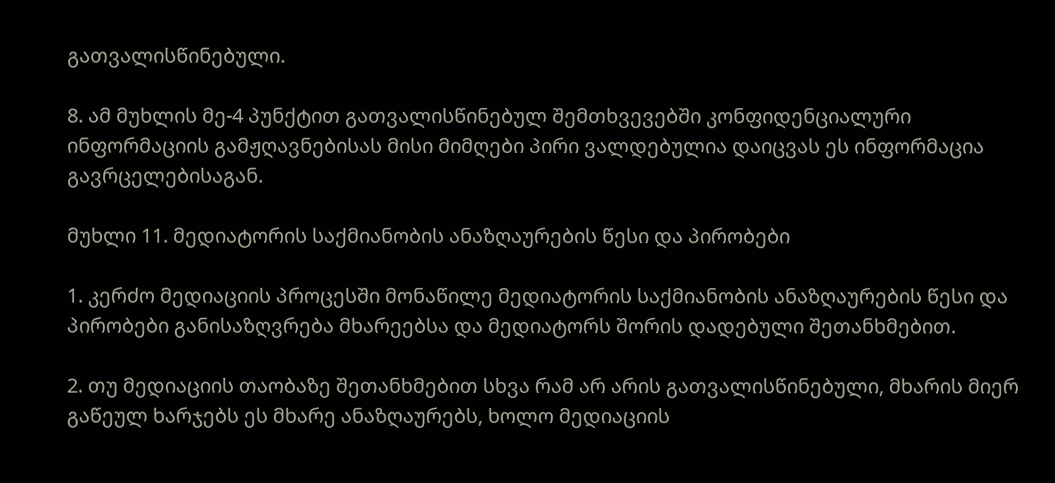გათვალისწინებული.

8. ამ მუხლის მე-4 პუნქტით გათვალისწინებულ შემთხვევებში კონფიდენციალური ინფორმაციის გამჟღავნებისას მისი მიმღები პირი ვალდებულია დაიცვას ეს ინფორმაცია გავრცელებისაგან.

მუხლი 11. მედიატორის საქმიანობის ანაზღაურების წესი და პირობები

1. კერძო მედიაციის პროცესში მონაწილე მედიატორის საქმიანობის ანაზღაურების წესი და პირობები განისაზღვრება მხარეებსა და მედიატორს შორის დადებული შეთანხმებით.

2. თუ მედიაციის თაობაზე შეთანხმებით სხვა რამ არ არის გათვალისწინებული, მხარის მიერ გაწეულ ხარჯებს ეს მხარე ანაზღაურებს, ხოლო მედიაციის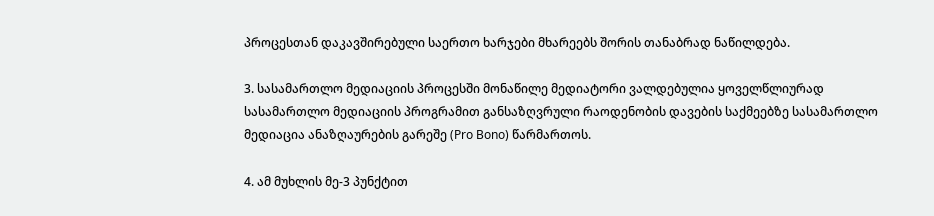პროცესთან დაკავშირებული საერთო ხარჯები მხარეებს შორის თანაბრად ნაწილდება.

3. სასამართლო მედიაციის პროცესში მონაწილე მედიატორი ვალდებულია ყოველწლიურად სასამართლო მედიაციის პროგრამით განსაზღვრული რაოდენობის დავების საქმეებზე სასამართლო მედიაცია ანაზღაურების გარეშე (Pro Bono) წარმართოს.

4. ამ მუხლის მე-3 პუნქტით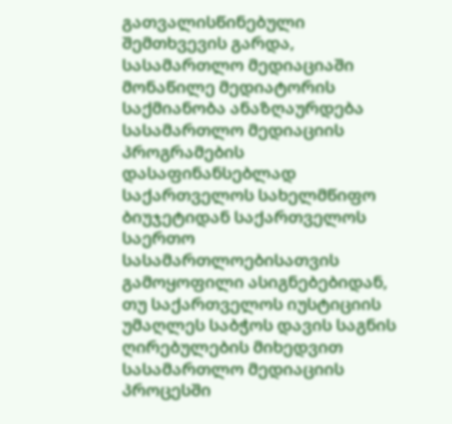გათვალისწინებული შემთხვევის გარდა, სასამართლო მედიაციაში მონაწილე მედიატორის საქმიანობა ანაზღაურდება სასამართლო მედიაციის პროგრამების დასაფინანსებლად საქართველოს სახელმწიფო ბიუჯეტიდან საქართველოს საერთო სასამართლოებისათვის გამოყოფილი ასიგნებებიდან, თუ საქართველოს იუსტიციის უმაღლეს საბჭოს დავის საგნის ღირებულების მიხედვით სასამართლო მედიაციის პროცესში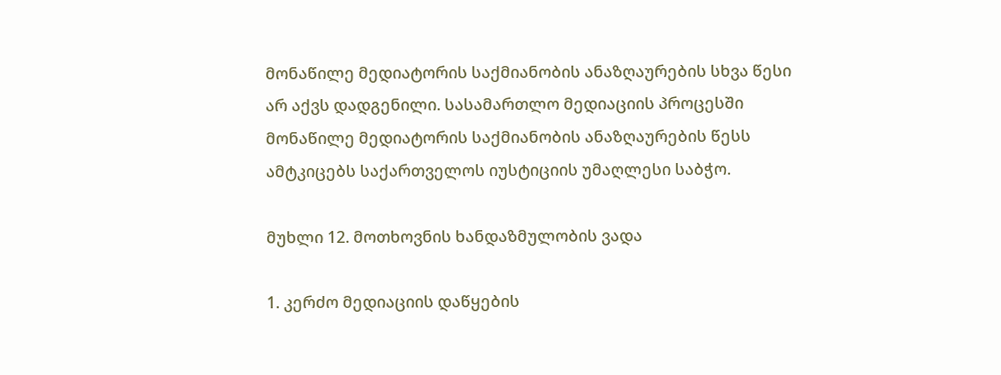მონაწილე მედიატორის საქმიანობის ანაზღაურების სხვა წესი არ აქვს დადგენილი. სასამართლო მედიაციის პროცესში მონაწილე მედიატორის საქმიანობის ანაზღაურების წესს ამტკიცებს საქართველოს იუსტიციის უმაღლესი საბჭო.

მუხლი 12. მოთხოვნის ხანდაზმულობის ვადა

1. კერძო მედიაციის დაწყების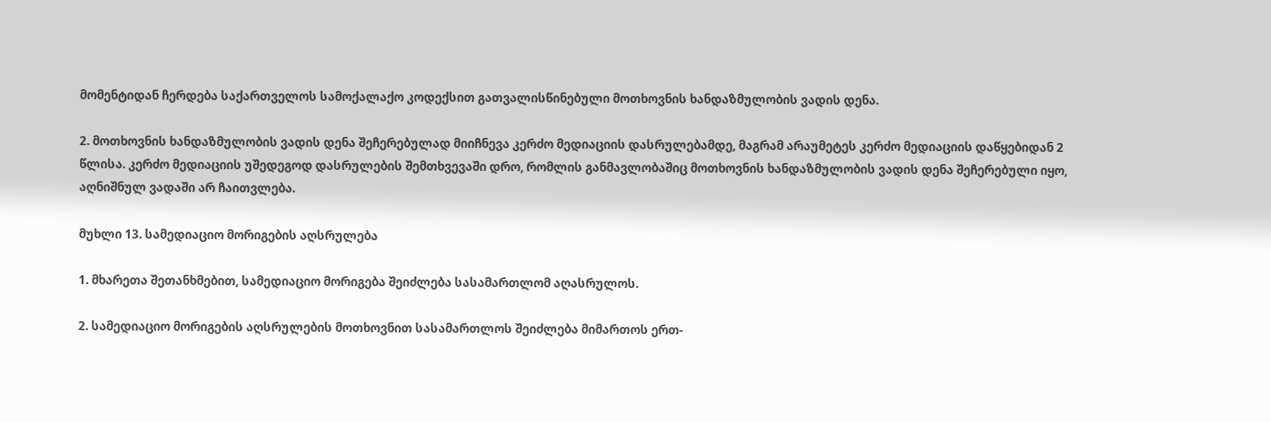მომენტიდან ჩერდება საქართველოს სამოქალაქო კოდექსით გათვალისწინებული მოთხოვნის ხანდაზმულობის ვადის დენა.

2. მოთხოვნის ხანდაზმულობის ვადის დენა შეჩერებულად მიიჩნევა კერძო მედიაციის დასრულებამდე, მაგრამ არაუმეტეს კერძო მედიაციის დაწყებიდან 2 წლისა. კერძო მედიაციის უშედეგოდ დასრულების შემთხვევაში დრო, რომლის განმავლობაშიც მოთხოვნის ხანდაზმულობის ვადის დენა შეჩერებული იყო, აღნიშნულ ვადაში არ ჩაითვლება.

მუხლი 13. სამედიაციო მორიგების აღსრულება

1. მხარეთა შეთანხმებით, სამედიაციო მორიგება შეიძლება სასამართლომ აღასრულოს.

2. სამედიაციო მორიგების აღსრულების მოთხოვნით სასამართლოს შეიძლება მიმართოს ერთ-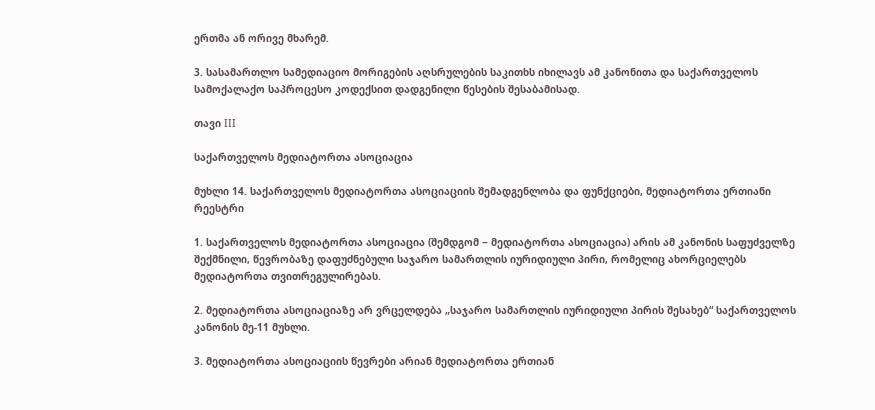ერთმა ან ორივე მხარემ.

3. სასამართლო სამედიაციო მორიგების აღსრულების საკითხს იხილავს ამ კანონითა და საქართველოს სამოქალაქო საპროცესო კოდექსით დადგენილი წესების შესაბამისად.

თავი III

საქართველოს მედიატორთა ასოციაცია

მუხლი 14. საქართველოს მედიატორთა ასოციაციის შემადგენლობა და ფუნქციები, მედიატორთა ერთიანი რეესტრი

1. საქართველოს მედიატორთა ასოციაცია (შემდგომ − მედიატორთა ასოციაცია) არის ამ კანონის საფუძველზე შექმნილი, წევრობაზე დაფუძნებული საჯარო სამართლის იურიდიული პირი, რომელიც ახორციელებს მედიატორთა თვითრეგულირებას.

2. მედიატორთა ასოციაციაზე არ ვრცელდება „საჯარო სამართლის იურიდიული პირის შესახებ“ საქართველოს კანონის მე-11 მუხლი.

3. მედიატორთა ასოციაციის წევრები არიან მედიატორთა ერთიან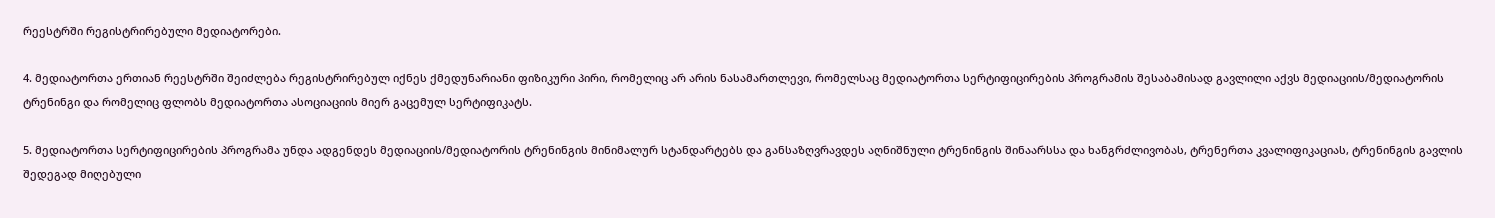რეესტრში რეგისტრირებული მედიატორები.

4. მედიატორთა ერთიან რეესტრში შეიძლება რეგისტრირებულ იქნეს ქმედუნარიანი ფიზიკური პირი, რომელიც არ არის ნასამართლევი, რომელსაც მედიატორთა სერტიფიცირების პროგრამის შესაბამისად გავლილი აქვს მედიაციის/მედიატორის ტრენინგი და რომელიც ფლობს მედიატორთა ასოციაციის მიერ გაცემულ სერტიფიკატს.

5. მედიატორთა სერტიფიცირების პროგრამა უნდა ადგენდეს მედიაციის/მედიატორის ტრენინგის მინიმალურ სტანდარტებს და განსაზღვრავდეს აღნიშნული ტრენინგის შინაარსსა და ხანგრძლივობას, ტრენერთა კვალიფიკაციას, ტრენინგის გავლის შედეგად მიღებული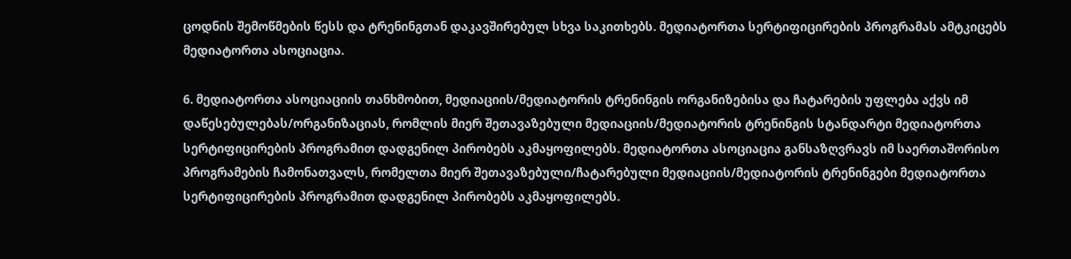ცოდნის შემოწმების წესს და ტრენინგთან დაკავშირებულ სხვა საკითხებს. მედიატორთა სერტიფიცირების პროგრამას ამტკიცებს მედიატორთა ასოციაცია.

6. მედიატორთა ასოციაციის თანხმობით, მედიაციის/მედიატორის ტრენინგის ორგანიზებისა და ჩატარების უფლება აქვს იმ დაწესებულებას/ორგანიზაციას, რომლის მიერ შეთავაზებული მედიაციის/მედიატორის ტრენინგის სტანდარტი მედიატორთა სერტიფიცირების პროგრამით დადგენილ პირობებს აკმაყოფილებს. მედიატორთა ასოციაცია განსაზღვრავს იმ საერთაშორისო პროგრამების ჩამონათვალს, რომელთა მიერ შეთავაზებული/ჩატარებული მედიაციის/მედიატორის ტრენინგები მედიატორთა სერტიფიცირების პროგრამით დადგენილ პირობებს აკმაყოფილებს.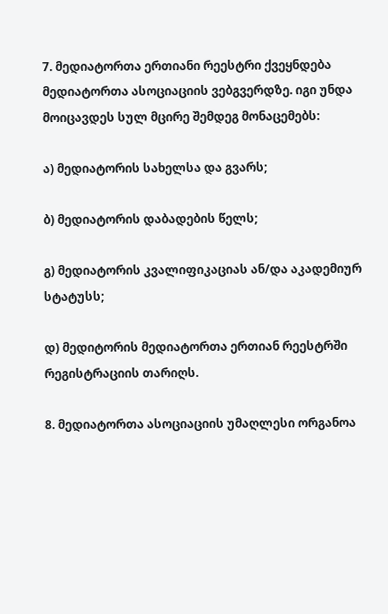7. მედიატორთა ერთიანი რეესტრი ქვეყნდება მედიატორთა ასოციაციის ვებგვერდზე. იგი უნდა მოიცავდეს სულ მცირე შემდეგ მონაცემებს:

ა) მედიატორის სახელსა და გვარს;

ბ) მედიატორის დაბადების წელს;

გ) მედიატორის კვალიფიკაციას ან/და აკადემიურ სტატუსს;

დ) მედიტორის მედიატორთა ერთიან რეესტრში რეგისტრაციის თარიღს.

8. მედიატორთა ასოციაციის უმაღლესი ორგანოა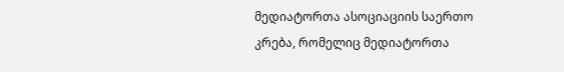მედიატორთა ასოციაციის საერთო კრება, რომელიც მედიატორთა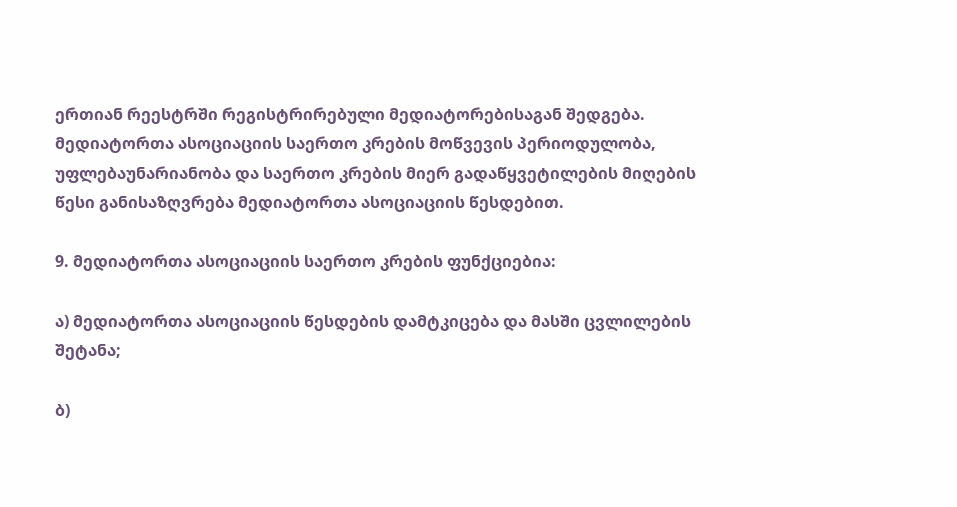ერთიან რეესტრში რეგისტრირებული მედიატორებისაგან შედგება. მედიატორთა ასოციაციის საერთო კრების მოწვევის პერიოდულობა, უფლებაუნარიანობა და საერთო კრების მიერ გადაწყვეტილების მიღების წესი განისაზღვრება მედიატორთა ასოციაციის წესდებით.

9. მედიატორთა ასოციაციის საერთო კრების ფუნქციებია:

ა) მედიატორთა ასოციაციის წესდების დამტკიცება და მასში ცვლილების შეტანა;

ბ)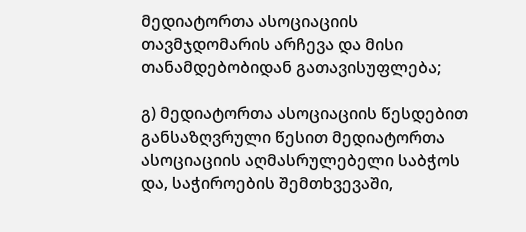მედიატორთა ასოციაციის თავმჯდომარის არჩევა და მისი თანამდებობიდან გათავისუფლება;

გ) მედიატორთა ასოციაციის წესდებით განსაზღვრული წესით მედიატორთა ასოციაციის აღმასრულებელი საბჭოს და, საჭიროების შემთხვევაში,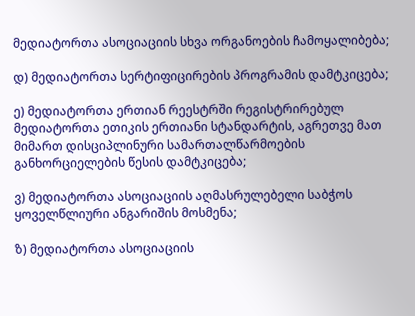მედიატორთა ასოციაციის სხვა ორგანოების ჩამოყალიბება;

დ) მედიატორთა სერტიფიცირების პროგრამის დამტკიცება;

ე) მედიატორთა ერთიან რეესტრში რეგისტრირებულ მედიატორთა ეთიკის ერთიანი სტანდარტის, აგრეთვე მათ მიმართ დისციპლინური სამართალწარმოების განხორციელების წესის დამტკიცება;

ვ) მედიატორთა ასოციაციის აღმასრულებელი საბჭოს ყოველწლიური ანგარიშის მოსმენა;

ზ) მედიატორთა ასოციაციის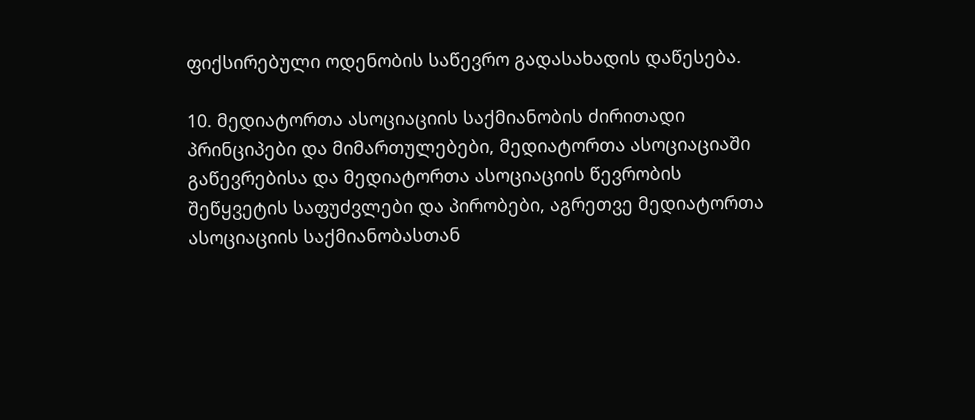ფიქსირებული ოდენობის საწევრო გადასახადის დაწესება.

10. მედიატორთა ასოციაციის საქმიანობის ძირითადი პრინციპები და მიმართულებები, მედიატორთა ასოციაციაში გაწევრებისა და მედიატორთა ასოციაციის წევრობის შეწყვეტის საფუძვლები და პირობები, აგრეთვე მედიატორთა ასოციაციის საქმიანობასთან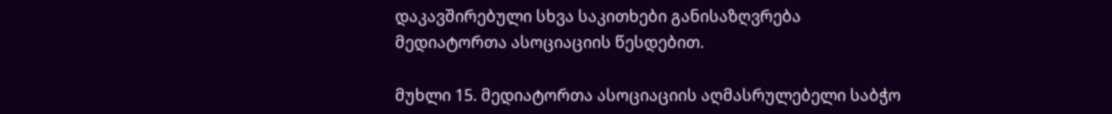დაკავშირებული სხვა საკითხები განისაზღვრება მედიატორთა ასოციაციის წესდებით.

მუხლი 15. მედიატორთა ასოციაციის აღმასრულებელი საბჭო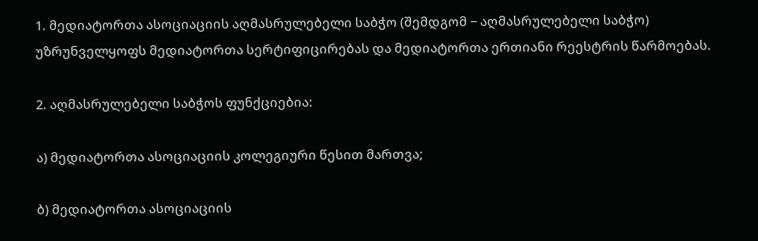1. მედიატორთა ასოციაციის აღმასრულებელი საბჭო (შემდგომ − აღმასრულებელი საბჭო) უზრუნველყოფს მედიატორთა სერტიფიცირებას და მედიატორთა ერთიანი რეესტრის წარმოებას.

2. აღმასრულებელი საბჭოს ფუნქციებია:

ა) მედიატორთა ასოციაციის კოლეგიური წესით მართვა;

ბ) მედიატორთა ასოციაციის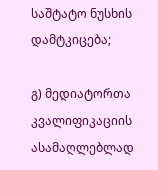საშტატო ნუსხის დამტკიცება;

გ) მედიატორთა კვალიფიკაციის ასამაღლებლად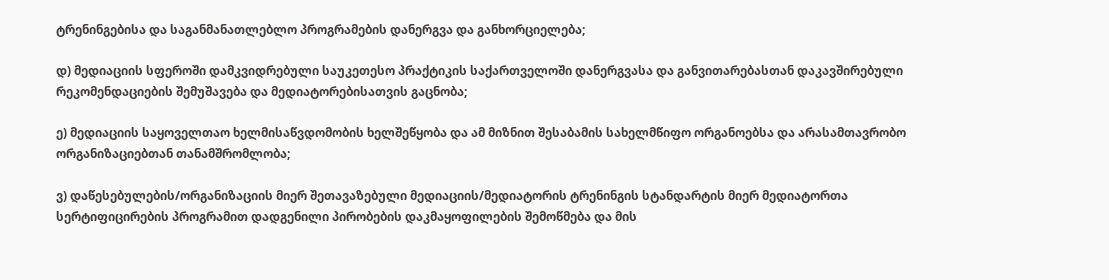ტრენინგებისა და საგანმანათლებლო პროგრამების დანერგვა და განხორციელება;

დ) მედიაციის სფეროში დამკვიდრებული საუკეთესო პრაქტიკის საქართველოში დანერგვასა და განვითარებასთან დაკავშირებული რეკომენდაციების შემუშავება და მედიატორებისათვის გაცნობა;

ე) მედიაციის საყოველთაო ხელმისაწვდომობის ხელშეწყობა და ამ მიზნით შესაბამის სახელმწიფო ორგანოებსა და არასამთავრობო ორგანიზაციებთან თანამშრომლობა;

ვ) დაწესებულების/ორგანიზაციის მიერ შეთავაზებული მედიაციის/მედიატორის ტრენინგის სტანდარტის მიერ მედიატორთა სერტიფიცირების პროგრამით დადგენილი პირობების დაკმაყოფილების შემოწმება და მის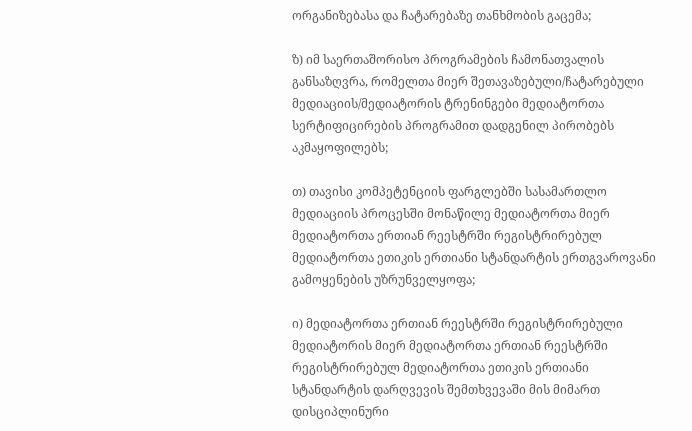ორგანიზებასა და ჩატარებაზე თანხმობის გაცემა;

ზ) იმ საერთაშორისო პროგრამების ჩამონათვალის განსაზღვრა, რომელთა მიერ შეთავაზებული/ჩატარებული მედიაციის/მედიატორის ტრენინგები მედიატორთა სერტიფიცირების პროგრამით დადგენილ პირობებს აკმაყოფილებს;

თ) თავისი კომპეტენციის ფარგლებში სასამართლო მედიაციის პროცესში მონაწილე მედიატორთა მიერ მედიატორთა ერთიან რეესტრში რეგისტრირებულ მედიატორთა ეთიკის ერთიანი სტანდარტის ერთგვაროვანი გამოყენების უზრუნველყოფა;

ი) მედიატორთა ერთიან რეესტრში რეგისტრირებული მედიატორის მიერ მედიატორთა ერთიან რეესტრში რეგისტრირებულ მედიატორთა ეთიკის ერთიანი სტანდარტის დარღვევის შემთხვევაში მის მიმართ დისციპლინური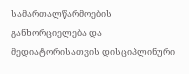სამართალწარმოების განხორციელება და მედიატორისათვის დისციპლინური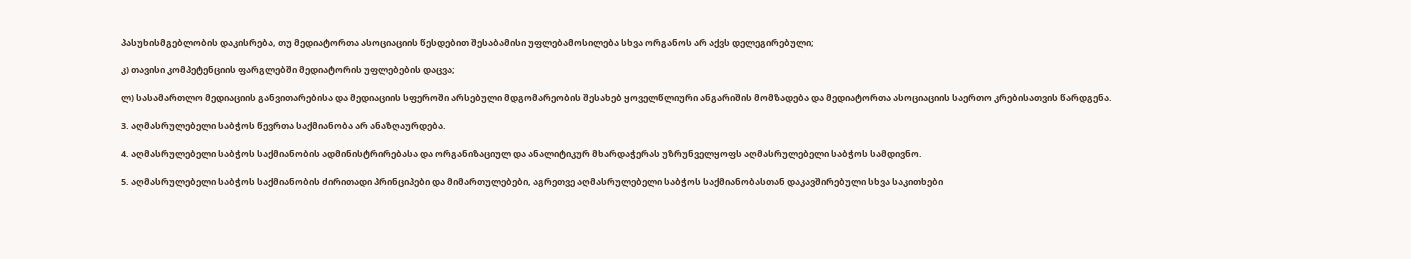პასუხისმგებლობის დაკისრება, თუ მედიატორთა ასოციაციის წესდებით შესაბამისი უფლებამოსილება სხვა ორგანოს არ აქვს დელეგირებული;

კ) თავისი კომპეტენციის ფარგლებში მედიატორის უფლებების დაცვა;

ლ) სასამართლო მედიაციის განვითარებისა და მედიაციის სფეროში არსებული მდგომარეობის შესახებ ყოველწლიური ანგარიშის მომზადება და მედიატორთა ასოციაციის საერთო კრებისათვის წარდგენა.

3. აღმასრულებელი საბჭოს წევრთა საქმიანობა არ ანაზღაურდება.

4. აღმასრულებელი საბჭოს საქმიანობის ადმინისტრირებასა და ორგანიზაციულ და ანალიტიკურ მხარდაჭერას უზრუნველყოფს აღმასრულებელი საბჭოს სამდივნო.

5. აღმასრულებელი საბჭოს საქმიანობის ძირითადი პრინციპები და მიმართულებები, აგრეთვე აღმასრულებელი საბჭოს საქმიანობასთან დაკავშირებული სხვა საკითხები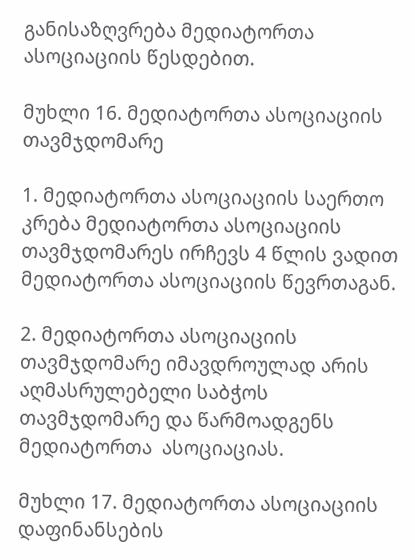განისაზღვრება მედიატორთა ასოციაციის წესდებით.

მუხლი 16. მედიატორთა ასოციაციის თავმჯდომარე

1. მედიატორთა ასოციაციის საერთო კრება მედიატორთა ასოციაციის თავმჯდომარეს ირჩევს 4 წლის ვადით მედიატორთა ასოციაციის წევრთაგან.

2. მედიატორთა ასოციაციის თავმჯდომარე იმავდროულად არის აღმასრულებელი საბჭოს თავმჯდომარე და წარმოადგენს მედიატორთა  ასოციაციას.

მუხლი 17. მედიატორთა ასოციაციის დაფინანსების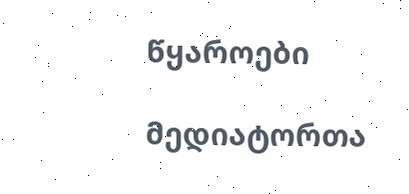წყაროები

მედიატორთა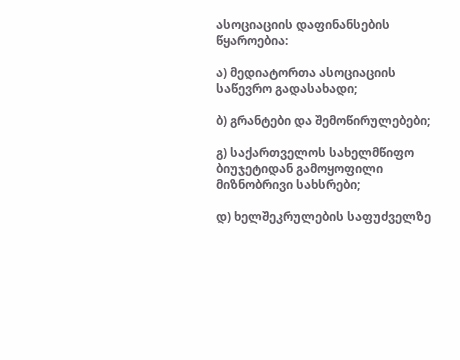ასოციაციის დაფინანსების წყაროებია:

ა) მედიატორთა ასოციაციის საწევრო გადასახადი;

ბ) გრანტები და შემოწირულებები;

გ) საქართველოს სახელმწიფო ბიუჯეტიდან გამოყოფილი მიზნობრივი სახსრები;

დ) ხელშეკრულების საფუძველზე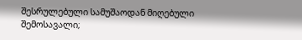შესრულებული სამუშაოდან მიღებული შემოსავალი;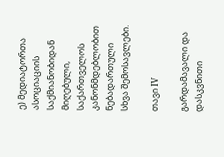ე) მედიატორთა ასოციაციის საქმიანობიდან მიღებული, საქართველოს კანონმდებლობით ნებადართული სხვა შემოსავლები.

თავი IV

გარდამავალი და დასკვნითი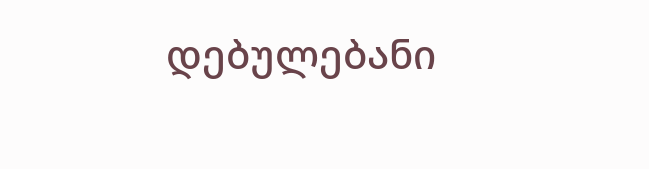დებულებანი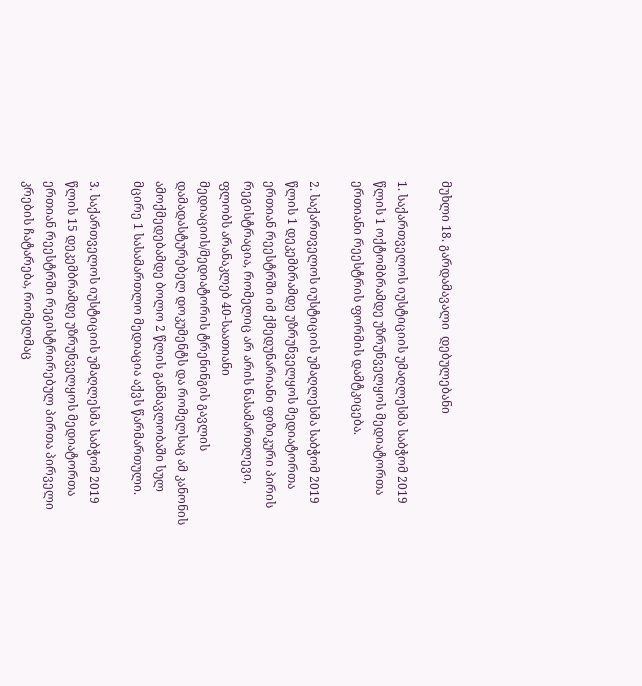მუხლი 18. გარდამავალი  დებულებანი

1. საქართველოს იუსტიციის უმაღლესმა საბჭომ 2019 წლის 1 ოქტომბრამდე უზრუნველყოს მედიატორთა ერთიანი რეესტრის ფორმის დამტკიცება.

2. საქართველოს იუსტიციის უმაღლესმა საბჭომ 2019 წლის 1 დეკემბრამდე უზრუნველყოს მედიატორთა ერთიან რეესტრში იმ ქმედუნარიანი ფიზიკური პირის რეგისტრაცია, რომელიც არ არის ნასამართლევი, ფლობს არანაკლებ 40-საათიანი მედიაციის/მედიატორის ტრენინგის გავლის დამადასტურებელ დოკუმენტს და რომელსაც ამ კანონის ამოქმედებამდე ბოლო 2 წლის განმავლობაში სულ მცირე 1 სასამართლო მედიაცია აქვს წარმართული.

3. საქართველოს იუსტიციის უმაღლესმა საბჭომ 2019 წლის 15 დეკემბრამდე უზრუნველყოს მედიატორთა ერთიან რეესტრში რეგისტრირებულ პირთა პირველი კრების ჩატარება, რომელმაც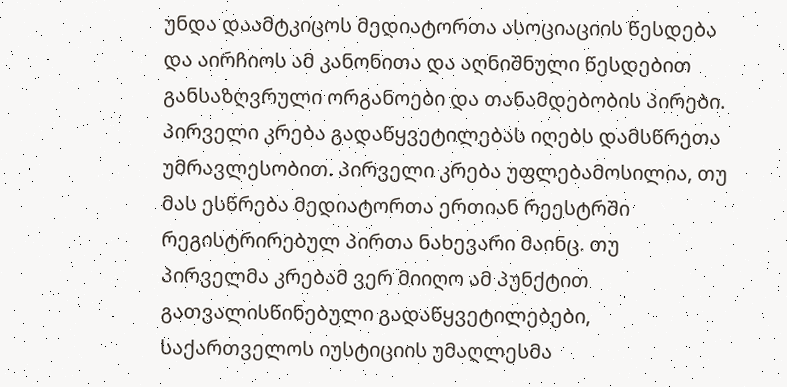უნდა დაამტკიცოს მედიატორთა ასოციაციის წესდება და აირჩიოს ამ კანონითა და აღნიშნული წესდებით განსაზღვრული ორგანოები და თანამდებობის პირები. პირველი კრება გადაწყვეტილებას იღებს დამსწრეთა უმრავლესობით. პირველი კრება უფლებამოსილია, თუ მას ესწრება მედიატორთა ერთიან რეესტრში რეგისტრირებულ პირთა ნახევარი მაინც. თუ პირველმა კრებამ ვერ მიიღო ამ პუნქტით გათვალისწინებული გადაწყვეტილებები, საქართველოს იუსტიციის უმაღლესმა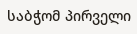საბჭომ პირველი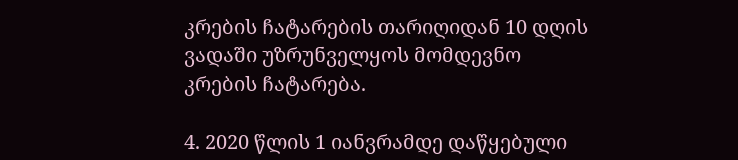კრების ჩატარების თარიღიდან 10 დღის ვადაში უზრუნველყოს მომდევნო კრების ჩატარება.

4. 2020 წლის 1 იანვრამდე დაწყებული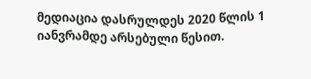მედიაცია დასრულდეს 2020 წლის 1 იანვრამდე არსებული წესით.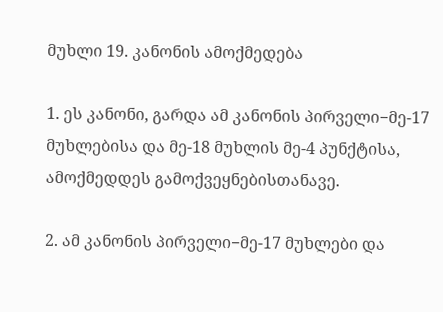მუხლი 19. კანონის ამოქმედება

1. ეს კანონი, გარდა ამ კანონის პირველი−მე-17 მუხლებისა და მე-18 მუხლის მე-4 პუნქტისა, ამოქმედდეს გამოქვეყნებისთანავე.

2. ამ კანონის პირველი−მე-17 მუხლები და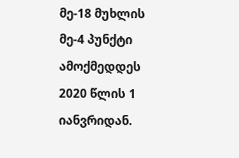მე-18 მუხლის მე-4 პუნქტი ამოქმედდეს 2020 წლის 1 იანვრიდან.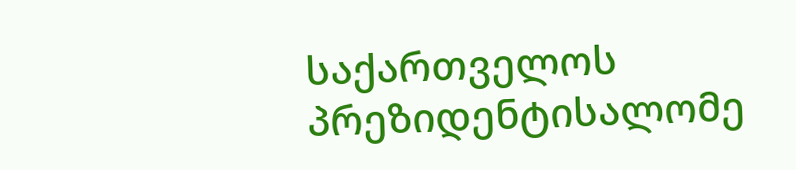საქართველოს პრეზიდენტისალომე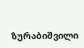ზურაბიშვილი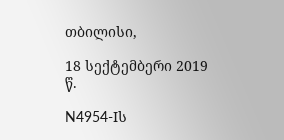თბილისი,

18 სექტემბერი 2019 წ.

N4954-Iს